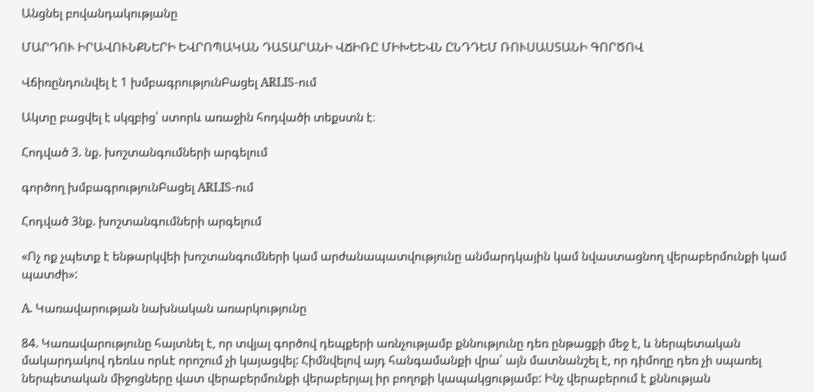Անցնել բովանդակությանը

ՄԱՐԴՈՒ ԻՐԱՎՈՒՆՔՆԵՐԻ ԵՎՐՈՊԱԿԱՆ ԴԱՏԱՐԱՆԻ ՎՃԻՌԸ ՄԻԽԵԵՎՆ ԸՆԴԴԵՄ ՌՈՒՍԱՍՏԱՆԻ ԳՈՐԾՈՎ

Վճիռընդունվել է 1 խմբագրությունԲացել ARLIS-ում

Ակտը բացվել է սկզբից՝ ստորև առաջին հոդվածի տեքստն է։

Հոդված 3. նք. խոշտանգումների արգելում

գործող խմբագրությունԲացել ARLIS-ում

Հոդված 3նք. խոշտանգումների արգելում

«Ոչ ոք չպետք է ենթարկվեի խոշտանգումների կամ արժանապատվությունը անմարդկային կամ նվաստացնող վերաբերմունքի կամ պատժի»:

A. Կառավարության նախնական առարկությունը

84. Կառավարությունը հայտնել է, որ տվյալ գործով դեպքերի առնչությամբ քննությունը դեռ ընթացքի մեջ է, և ներպետական մակարդակով դեռևս որևէ որոշում չի կայացվել: Հիմնվելով այդ հանգամանքի վրա՝ այն մատնանշել է, որ դիմողը դեռ չի սպառել ներպետական միջոցները վատ վերաբերմունքի վերաբերյալ իր բողոքի կապակցությամբ: Ինչ վերաբերում է քննության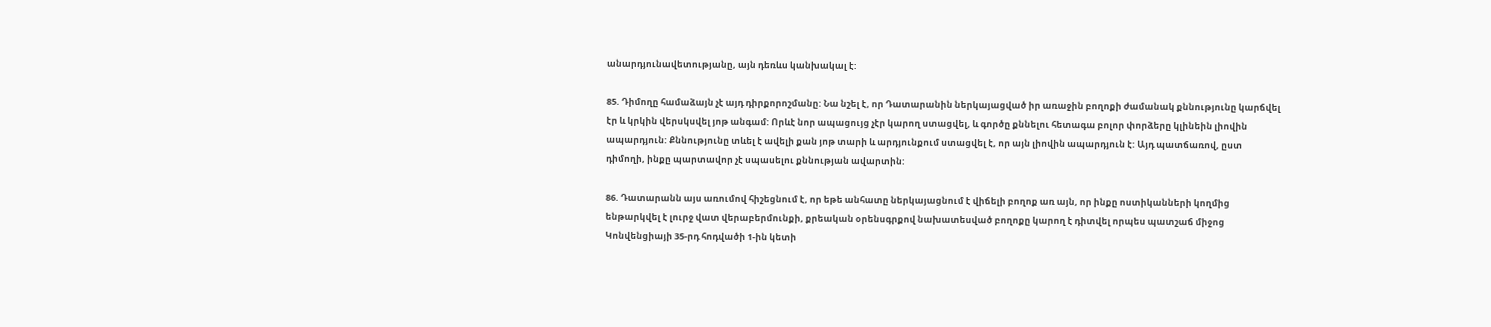անարդյունավետությանը, այն դեռևս կանխակալ է:

85. Դիմողը համաձայն չէ այդ դիրքորոշմանը: Նա նշել է, որ Դատարանին ներկայացված իր առաջին բողոքի ժամանակ քննությունը կարճվել էր և կրկին վերսկսվել յոթ անգամ: Որևէ նոր ապացույց չէր կարող ստացվել, և գործը քննելու հետագա բոլոր փորձերը կլինեին լիովին ապարդյուն: Քննությունը տևել է ավելի քան յոթ տարի և արդյունքում ստացվել է, որ այն լիովին ապարդյուն է: Այդ պատճառով, ըստ դիմողի, ինքը պարտավոր չէ սպասելու քննության ավարտին:

86. Դատարանն այս առումով հիշեցնում է, որ եթե անհատը ներկայացնում է վիճելի բողոք առ այն, որ ինքը ոստիկանների կողմից ենթարկվել է լուրջ վատ վերաբերմունքի, քրեական օրենսգրքով նախատեսված բողոքը կարող է դիտվել որպես պատշաճ միջոց Կոնվենցիայի 35-րդ հոդվածի 1-ին կետի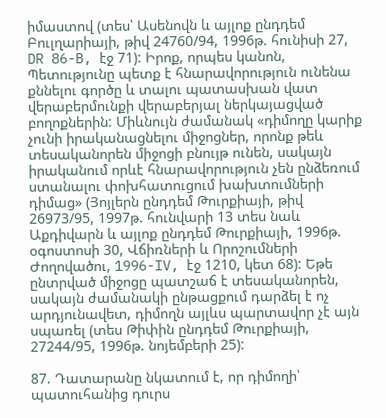իմաստով (տես՝ Ասենովն և այլոք ընդդեմ Բուլղարիայի, թիվ 24760/94, 1996թ. հունիսի 27, DR 86-B, էջ 71): Իրոք, որպես կանոն, Պետությունը պետք է հնարավորություն ունենա քննելու գործը և տալու պատասխան վատ վերաբերմունքի վերաբերյալ ներկայացված բողոքներին: Միևնույն ժամանակ «դիմողը կարիք չունի իրականացնելու միջոցներ, որոնք թեև տեսականորեն միջոցի բնույթ ունեն, սակայն իրականում որևէ հնարավորություն չեն ընձեռում ստանալու փոխհատուցում խախտումների դիմաց» (Յոյլերն ընդդեմ Թուրքիայի, թիվ 26973/95, 1997թ. հունվարի 13 տես նաև Աքդիվարն և այլոք ընդդեմ Թուրքիայի, 1996թ. օգոստոսի 30, Վճիռների և Որոշումների Ժողովածու, 1996-IV, էջ 1210, կետ 68): Եթե ընտրված միջոցը պատշաճ է տեսականորեն, սակայն ժամանակի ընթացքում դարձել է ոչ արդյունավետ, դիմողն այլևս պարտավոր չէ այն սպառել (տես Թիփին ընդդեմ Թուրքիայի, 27244/95, 1996թ. նոյեմբերի 25):

87. Դատարանը նկատում է, որ դիմողի՝ պատուհանից դուրս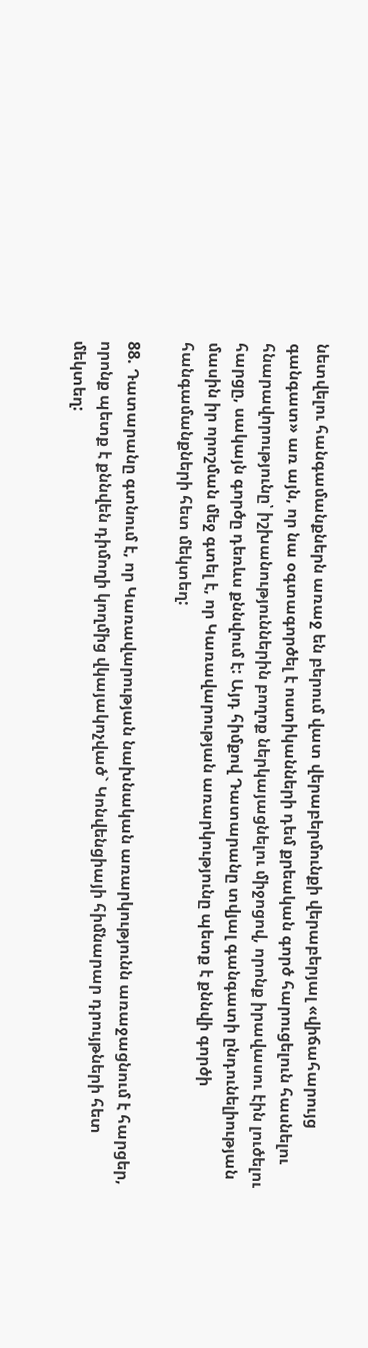նետվելու հանգամանքներն առաջ են բերում վատ վերաբերմունքի վերաբերյալ «վիճահարույց գանգատ» առ այն, որ նա օգտագործել է ոստիկանների դեմ քրեական գործ հարուցելուն հասնելու հնարավորությունը՝ իշխանություններին բողոք ներկայացնելու միջոցով, որոնք իրավասու էին լուծելու հարցը, սակայն գործը դեռևս քննվում է: Այդ հիմքով Դատարանը տվյալ գանգատի ընդունելիության մասին իր որոշման մեջ գտել է, որ Կառավարության առարկությունը պետք է քննվի գործի հանգամանքների հետ մեկտեղ:

88. Դատարանը գտնում է, որ Կառավարության նախնական առարկությունն առաջացնում է հարցեր, որոնք պետք է քննվեն դիմողի կողմից վկայակոչված` Կոնվենցիայի հիմնարար դրույթների հետ մեկտեղ: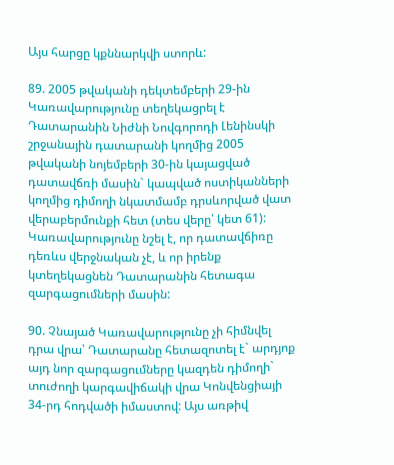Այս հարցը կքննարկվի ստորև:

89. 2005 թվականի դեկտեմբերի 29-ին Կառավարությունը տեղեկացրել է Դատարանին Նիժնի Նովգորոդի Լենինսկի շրջանային դատարանի կողմից 2005 թվականի նոյեմբերի 30-ին կայացված դատավճռի մասին` կապված ոստիկանների կողմից դիմողի նկատմամբ դրսևորված վատ վերաբերմունքի հետ (տես վերը՝ կետ 61): Կառավարությունը նշել է, որ դատավճիռը դեռևս վերջնական չէ, և որ իրենք կտեղեկացնեն Դատարանին հետագա զարգացումների մասին:

90. Չնայած Կառավարությունը չի հիմնվել դրա վրա՝ Դատարանը հետազոտել է` արդյոք այդ նոր զարգացումները կազդեն դիմողի` տուժողի կարգավիճակի վրա Կոնվենցիայի 34-րդ հոդվածի իմաստով: Այս առթիվ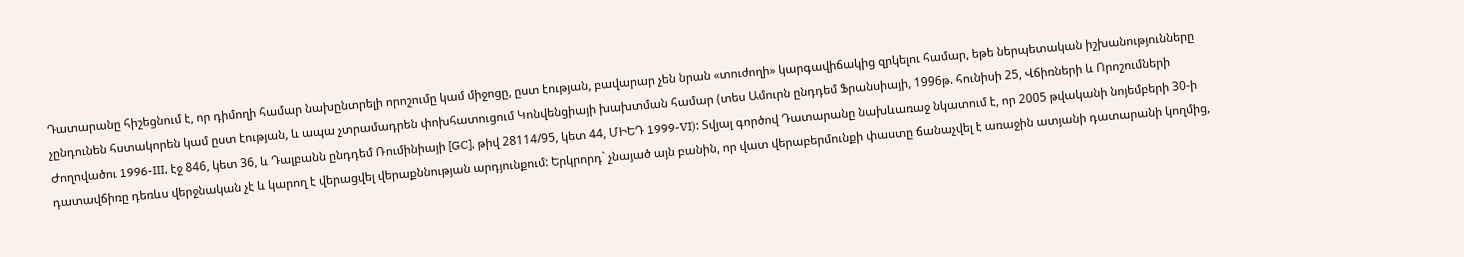Դատարանը հիշեցնում է, որ դիմողի համար նախընտրելի որոշումը կամ միջոցը, ըստ էության, բավարար չեն նրան «տուժողի» կարգավիճակից զրկելու համար, եթե ներպետական իշխանությունները չընդունեն հստակորեն կամ ըստ էության, և ապա չտրամադրեն փոխհատուցում Կոնվենցիայի խախտման համար (տես Ամուրն ընդդեմ Ֆրանսիայի, 1996թ. հունիսի 25, Վճիռների և Որոշումների Ժողովածու 1996-III, էջ 846, կետ 36, և Դալբանն ընդդեմ Ռումինիայի [GC], թիվ 28114/95, կետ 44, ՄԻԵԴ 1999-VI): Տվյալ գործով Դատարանը նախևառաջ նկատում է, որ 2005 թվականի նոյեմբերի 30-ի դատավճիռը դեռևս վերջնական չէ և կարող է վերացվել վերաքննության արդյունքում: Երկրորդ` չնայած այն բանին, որ վատ վերաբերմունքի փաստը ճանաչվել է առաջին ատյանի դատարանի կողմից,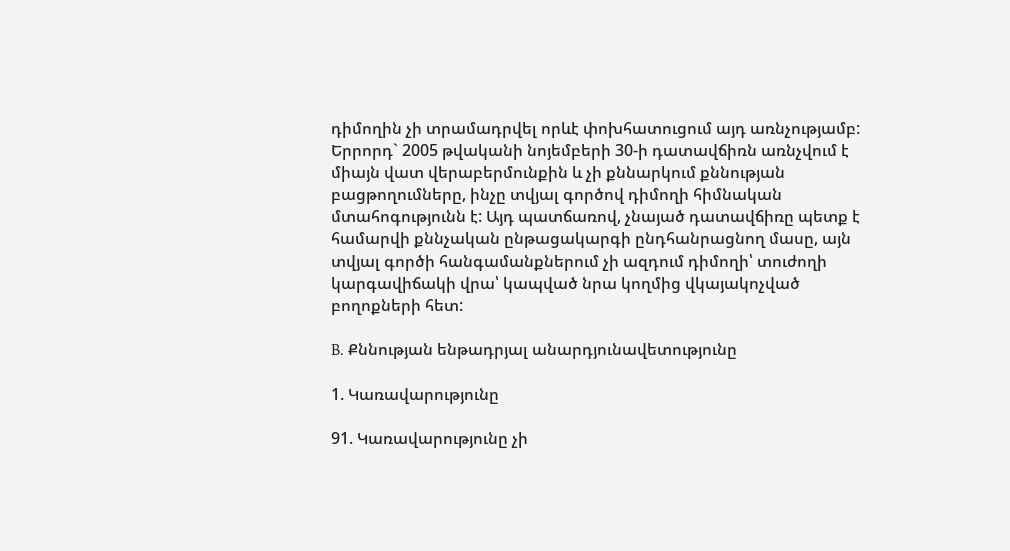դիմողին չի տրամադրվել որևէ փոխհատուցում այդ առնչությամբ: Երրորդ` 2005 թվականի նոյեմբերի 30-ի դատավճիռն առնչվում է միայն վատ վերաբերմունքին և չի քննարկում քննության բացթողումները, ինչը տվյալ գործով դիմողի հիմնական մտահոգությունն է: Այդ պատճառով, չնայած դատավճիռը պետք է համարվի քննչական ընթացակարգի ընդհանրացնող մասը, այն տվյալ գործի հանգամանքներում չի ազդում դիմողի՝ տուժողի կարգավիճակի վրա՝ կապված նրա կողմից վկայակոչված բողոքների հետ:

B. Քննության ենթադրյալ անարդյունավետությունը

1. Կառավարությունը

91. Կառավարությունը չի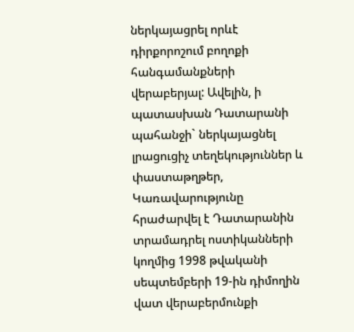ներկայացրել որևէ դիրքորոշում բողոքի հանգամանքների վերաբերյալ: Ավելին, ի պատասխան Դատարանի պահանջի` ներկայացնել լրացուցիչ տեղեկություններ և փաստաթղթեր, Կառավարությունը հրաժարվել է Դատարանին տրամադրել ոստիկանների կողմից 1998 թվականի սեպտեմբերի 19-ին դիմողին վատ վերաբերմունքի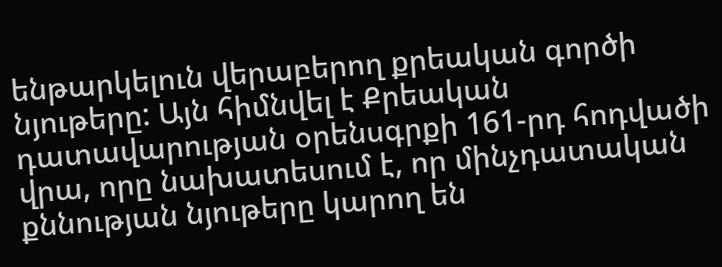ենթարկելուն վերաբերող քրեական գործի նյութերը: Այն հիմնվել է Քրեական դատավարության օրենսգրքի 161-րդ հոդվածի վրա, որը նախատեսում է, որ մինչդատական քննության նյութերը կարող են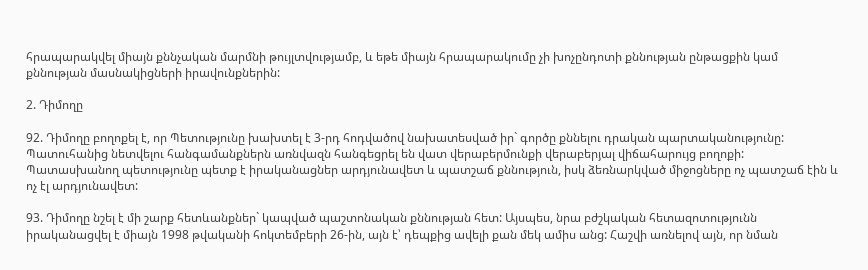հրապարակվել միայն քննչական մարմնի թույլտվությամբ, և եթե միայն հրապարակումը չի խոչընդոտի քննության ընթացքին կամ քննության մասնակիցների իրավունքներին:

2. Դիմողը

92. Դիմողը բողոքել է, որ Պետությունը խախտել է 3-րդ հոդվածով նախատեսված իր` գործը քննելու դրական պարտականությունը: Պատուհանից նետվելու հանգամանքներն առնվազն հանգեցրել են վատ վերաբերմունքի վերաբերյալ վիճահարույց բողոքի: Պատասխանող պետությունը պետք է իրականացներ արդյունավետ և պատշաճ քննություն, իսկ ձեռնարկված միջոցները ոչ պատշաճ էին և ոչ էլ արդյունավետ:

93. Դիմողը նշել է մի շարք հետևանքներ` կապված պաշտոնական քննության հետ: Այսպես, նրա բժշկական հետազոտությունն իրականացվել է միայն 1998 թվականի հոկտեմբերի 26-ին, այն է՝ դեպքից ավելի քան մեկ ամիս անց: Հաշվի առնելով այն, որ նման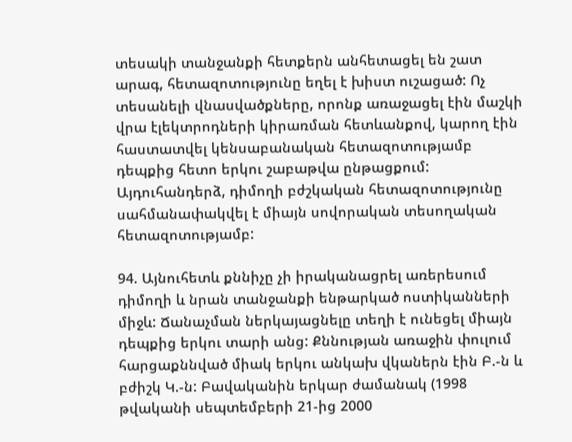տեսակի տանջանքի հետքերն անհետացել են շատ արագ, հետազոտությունը եղել է խիստ ուշացած: Ոչ տեսանելի վնասվածքները, որոնք առաջացել էին մաշկի վրա էլեկտրոդների կիրառման հետևանքով, կարող էին հաստատվել կենսաբանական հետազոտությամբ դեպքից հետո երկու շաբաթվա ընթացքում: Այդուհանդերձ, դիմողի բժշկական հետազոտությունը սահմանափակվել է միայն սովորական տեսողական հետազոտությամբ:

94. Այնուհետև քննիչը չի իրականացրել առերեսում դիմողի և նրան տանջանքի ենթարկած ոստիկանների միջև: Ճանաչման ներկայացնելը տեղի է ունեցել միայն դեպքից երկու տարի անց: Քննության առաջին փուլում հարցաքննված միակ երկու անկախ վկաներն էին Բ.-ն և բժիշկ Կ.-ն: Բավականին երկար ժամանակ (1998 թվականի սեպտեմբերի 21-ից 2000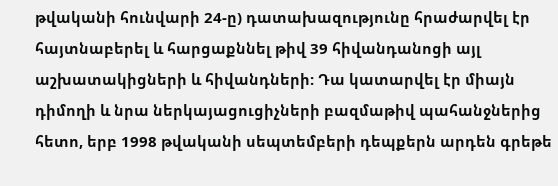թվականի հունվարի 24-ը) դատախազությունը հրաժարվել էր հայտնաբերել և հարցաքննել թիվ 39 հիվանդանոցի այլ աշխատակիցների և հիվանդների: Դա կատարվել էր միայն դիմողի և նրա ներկայացուցիչների բազմաթիվ պահանջներից հետո, երբ 1998 թվականի սեպտեմբերի դեպքերն արդեն գրեթե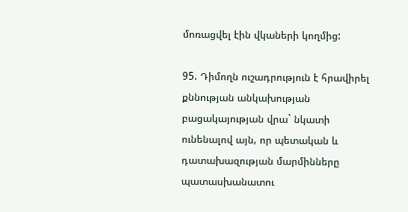մոռացվել էին վկաների կողմից:

95. Դիմողն ուշադրություն է հրավիրել քննության անկախության բացակայության վրա` նկատի ունենալով այն, որ պետական և դատախազության մարմինները պատասխանատու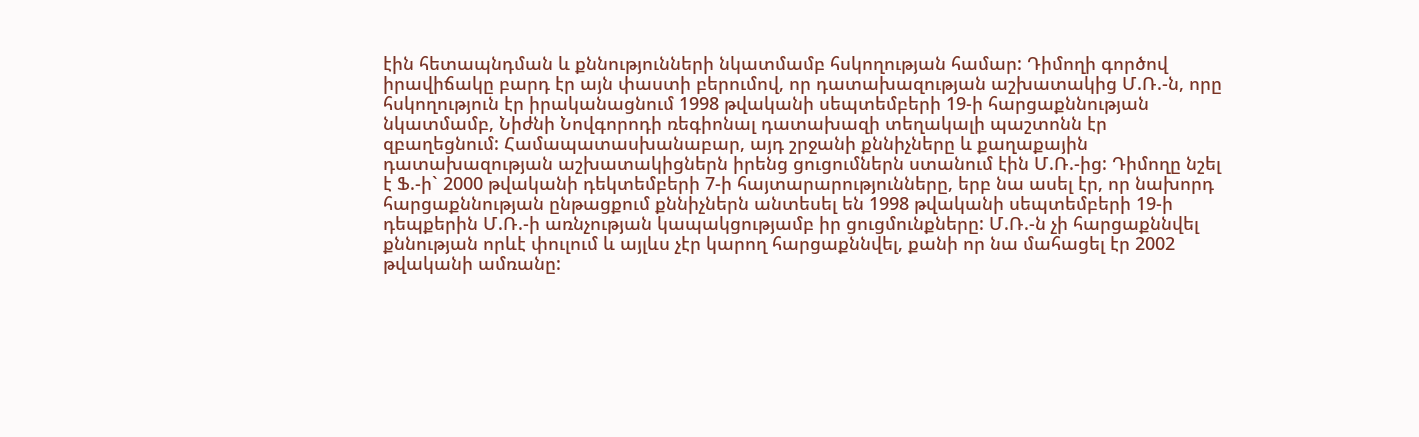էին հետապնդման և քննությունների նկատմամբ հսկողության համար: Դիմողի գործով իրավիճակը բարդ էր այն փաստի բերումով, որ դատախազության աշխատակից Մ.Ռ.-ն, որը հսկողություն էր իրականացնում 1998 թվականի սեպտեմբերի 19-ի հարցաքննության նկատմամբ, Նիժնի Նովգորոդի ռեգիոնալ դատախազի տեղակալի պաշտոնն էր զբաղեցնում: Համապատասխանաբար, այդ շրջանի քննիչները և քաղաքային դատախազության աշխատակիցներն իրենց ցուցումներն ստանում էին Մ.Ռ.-ից: Դիմողը նշել է Ֆ.-ի` 2000 թվականի դեկտեմբերի 7-ի հայտարարությունները, երբ նա ասել էր, որ նախորդ հարցաքննության ընթացքում քննիչներն անտեսել են 1998 թվականի սեպտեմբերի 19-ի դեպքերին Մ.Ռ.-ի առնչության կապակցությամբ իր ցուցմունքները: Մ.Ռ.-ն չի հարցաքննվել քննության որևէ փուլում և այլևս չէր կարող հարցաքննվել, քանի որ նա մահացել էր 2002 թվականի ամռանը: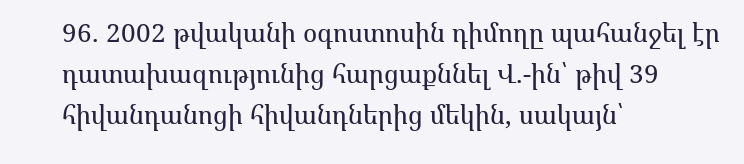96. 2002 թվականի օգոստոսին դիմողը պահանջել էր դատախազությունից հարցաքննել Վ.-ին՝ թիվ 39 հիվանդանոցի հիվանդներից մեկին, սակայն՝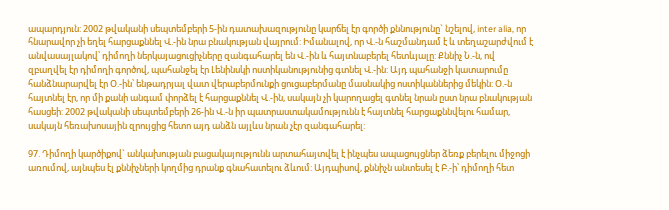ապարդյուն: 2002 թվականի սեպտեմբերի 5-ին դատախազությունը կարճել էր գործի քննությունը` նշելով, inter alia, որ հնարավոր չի եղել հարցաքննել Վ.-ին նրա բնակության վայրում: Իմանալով, որ Վ.-ն հաշմանդամ է և տեղաշարժվում է անվասայլակով՝ դիմողի ներկայացուցիչները զանգահարել են Վ.-ին և հայտնաբերել հետևյալը: Քննիչ Ն.-ն, ով զբաղվել էր դիմողի գործով, պահանջել էր Լենինսկի ոստիկանությունից գտնել Վ.-ին: Այդ պահանջի կատարումը հանձնարարվել էր Օ.-ին՝ ենթադրյալ վատ վերաբերմունքի ցուցաբերմանը մասնակից ոստիկաններից մեկին: Օ.-ն հայտնել էր, որ մի քանի անգամ փորձել է հարցաքննել Վ.-ին, սակայն չի կարողացել գտնել նրան ըստ նրա բնակության հասցեի: 2002 թվականի սեպտեմբերի 26-ին Վ.-ն իր պատրաստակամությունն է հայտնել հարցաքննվելու համար, սակայն հեռախոսային զրույցից հետո այդ անձն այլևս նրան չէր զանգահարել:

97. Դիմողի կարծիքով` անկախության բացակայությունն արտահայտվել է ինչպես ապացույցներ ձեռք բերելու միջոցի առումով, այնպես էլ քննիչների կողմից դրանք գնահատելու ձևում: Այդպիսով, քննիչն անտեսել է Բ.-ի՝ դիմողի հետ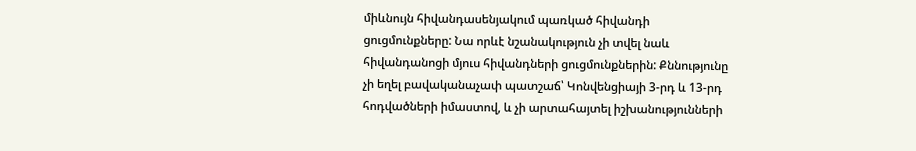միևնույն հիվանդասենյակում պառկած հիվանդի ցուցմունքները: Նա որևէ նշանակություն չի տվել նաև հիվանդանոցի մյուս հիվանդների ցուցմունքներին: Քննությունը չի եղել բավականաչափ պատշաճ՝ Կոնվենցիայի 3-րդ և 13-րդ հոդվածների իմաստով, և չի արտահայտել իշխանությունների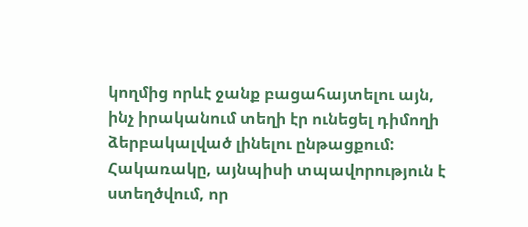կողմից որևէ ջանք բացահայտելու այն, ինչ իրականում տեղի էր ունեցել դիմողի ձերբակալված լինելու ընթացքում: Հակառակը, այնպիսի տպավորություն է ստեղծվում, որ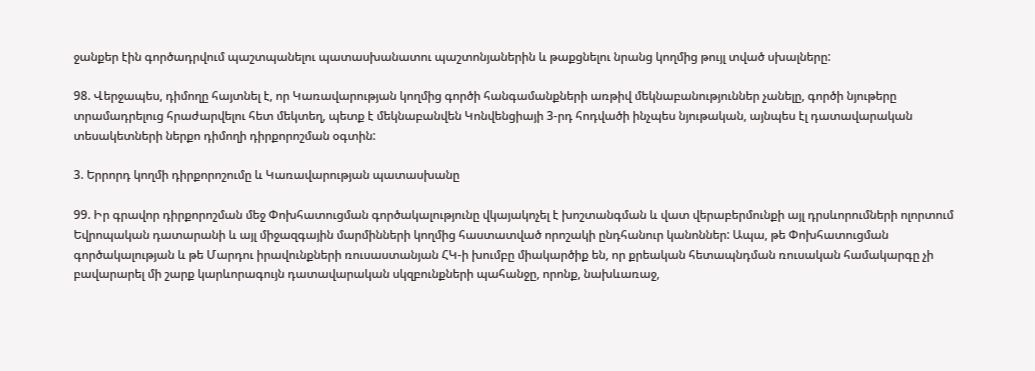ջանքեր էին գործադրվում պաշտպանելու պատասխանատու պաշտոնյաներին և թաքցնելու նրանց կողմից թույլ տված սխալները:

98. Վերջապես, դիմողը հայտնել է, որ Կառավարության կողմից գործի հանգամանքների առթիվ մեկնաբանություններ չանելը, գործի նյութերը տրամադրելուց հրաժարվելու հետ մեկտեղ, պետք է մեկնաբանվեն Կոնվենցիայի 3-րդ հոդվածի ինչպես նյութական, այնպես էլ դատավարական տեսակետների ներքո դիմողի դիրքորոշման օգտին:

3. Երրորդ կողմի դիրքորոշումը և Կառավարության պատասխանը

99. Իր գրավոր դիրքորոշման մեջ Փոխհատուցման գործակալությունը վկայակոչել է խոշտանգման և վատ վերաբերմունքի այլ դրսևորումների ոլորտում Եվրոպական դատարանի և այլ միջազգային մարմինների կողմից հաստատված որոշակի ընդհանուր կանոններ: Ապա, թե Փոխհատուցման գործակալության և թե Մարդու իրավունքների ռուսաստանյան ՀԿ-ի խումբը միակարծիք են, որ քրեական հետապնդման ռուսական համակարգը չի բավարարել մի շարք կարևորագույն դատավարական սկզբունքների պահանջը, որոնք, նախևառաջ,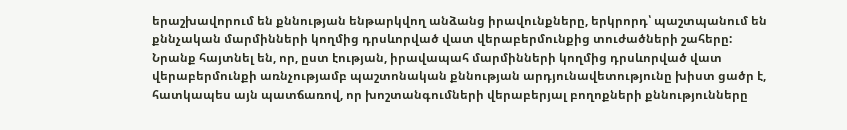երաշխավորում են քննության ենթարկվող անձանց իրավունքները, երկրորդ՝ պաշտպանում են քննչական մարմինների կողմից դրսևորված վատ վերաբերմունքից տուժածների շահերը: Նրանք հայտնել են, որ, ըստ էության, իրավապահ մարմինների կողմից դրսևորված վատ վերաբերմունքի առնչությամբ պաշտոնական քննության արդյունավետությունը խիստ ցածր է, հատկապես այն պատճառով, որ խոշտանգումների վերաբերյալ բողոքների քննությունները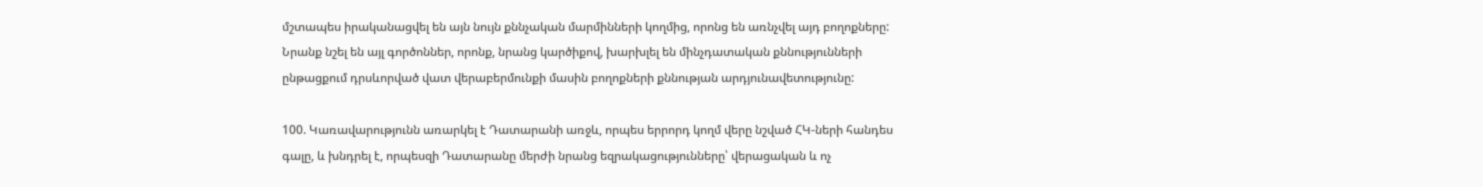մշտապես իրականացվել են այն նույն քննչական մարմինների կողմից, որոնց են առնչվել այդ բողոքները: Նրանք նշել են այլ գործոններ, որոնք, նրանց կարծիքով, խարխլել են մինչդատական քննությունների ընթացքում դրսևորված վատ վերաբերմունքի մասին բողոքների քննության արդյունավետությունը:

100. Կառավարությունն առարկել է Դատարանի առջև, որպես երրորդ կողմ վերը նշված ՀԿ-ների հանդես գալը, և խնդրել է, որպեսզի Դատարանը մերժի նրանց եզրակացությունները՝ վերացական և ոչ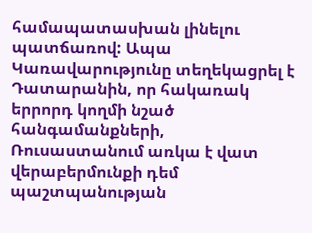համապատասխան լինելու պատճառով: Ապա Կառավարությունը տեղեկացրել է Դատարանին, որ հակառակ երրորդ կողմի նշած հանգամանքների, Ռուսաստանում առկա է վատ վերաբերմունքի դեմ պաշտպանության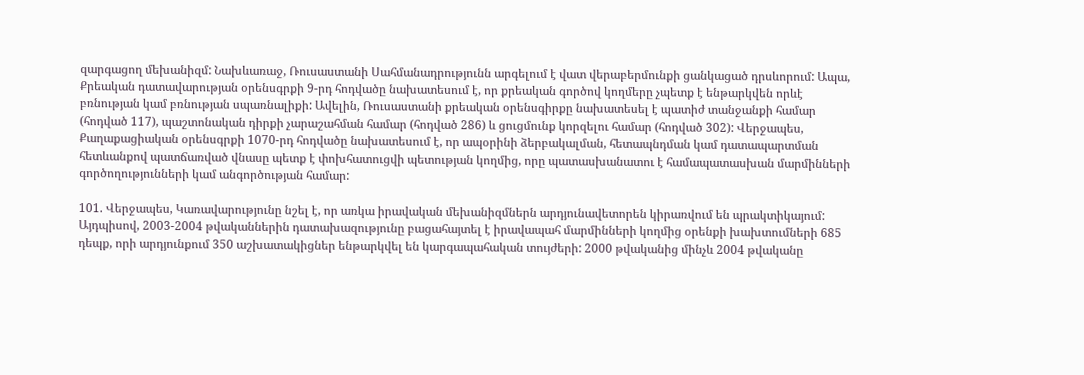զարգացող մեխանիզմ: Նախևառաջ, Ռուսաստանի Սահմանադրությունն արգելում է վատ վերաբերմունքի ցանկացած դրսևորում: Ապա, Քրեական դատավարության օրենսգրքի 9-րդ հոդվածը նախատեսում է, որ քրեական գործով կողմերը չպետք է ենթարկվեն որևէ բռնության կամ բռնության սպառնալիքի: Ավելին, Ռուսաստանի քրեական օրենսգիրքը նախատեսել է պատիժ տանջանքի համար (հոդված 117), պաշտոնական դիրքի չարաշահման համար (հոդված 286) և ցուցմունք կորզելու համար (հոդված 302): Վերջապես, Քաղաքացիական օրենսգրքի 1070-րդ հոդվածը նախատեսում է, որ ապօրինի ձերբակալման, հետապնդման կամ դատապարտման հետևանքով պատճառված վնասը պետք է փոխհատուցվի պետության կողմից, որը պատասխանատու է համապատասխան մարմինների գործողությունների կամ անգործության համար:

101. Վերջապես, Կառավարությունը նշել է, որ առկա իրավական մեխանիզմներն արդյունավետորեն կիրառվում են պրակտիկայում: Այդպիսով, 2003-2004 թվականներին դատախազությունը բացահայտել է իրավապահ մարմինների կողմից օրենքի խախտումների 685 դեպք, որի արդյունքում 350 աշխատակիցներ ենթարկվել են կարգապահական տույժերի: 2000 թվականից մինչև 2004 թվականը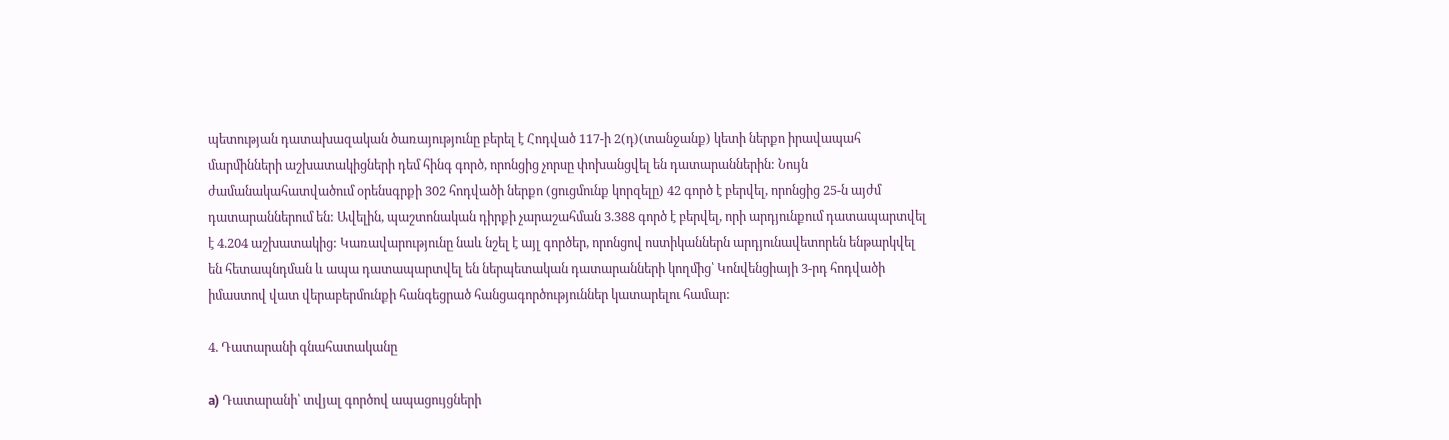պետության դատախազական ծառայությունը բերել է Հոդված 117-ի 2(դ)(տանջանք) կետի ներքո իրավապահ մարմինների աշխատակիցների դեմ հինգ գործ, որոնցից չորսը փոխանցվել են դատարաններին: Նույն ժամանակահատվածում օրենսգրքի 302 հոդվածի ներքո (ցուցմունք կորզելը) 42 գործ է բերվել, որոնցից 25-ն այժմ դատարաններում են: Ավելին, պաշտոնական դիրքի չարաշահման 3.388 գործ է բերվել, որի արդյունքում դատապարտվել է 4.204 աշխատակից: Կառավարությունը նաև նշել է այլ գործեր, որոնցով ոստիկաններն արդյունավետորեն ենթարկվել են հետապնդման և ապա դատապարտվել են ներպետական դատարանների կողմից՝ Կոնվենցիայի 3-րդ հոդվածի իմաստով վատ վերաբերմունքի հանգեցրած հանցագործություններ կատարելու համար:

4. Դատարանի գնահատականը

a) Դատարանի՝ տվյալ գործով ապացույցների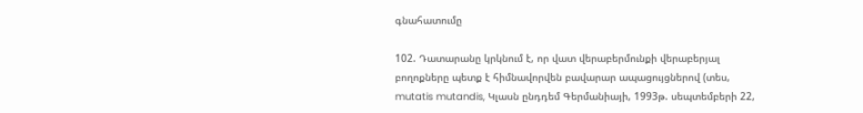գնահատումը

102. Դատարանը կրկնում է, որ վատ վերաբերմունքի վերաբերյալ բողոքները պետք է հիմնավորվեն բավարար ապացույցներով (տես, mutatis mutandis, Կլասն ընդդեմ Գերմանիայի, 1993թ. սեպտեմբերի 22,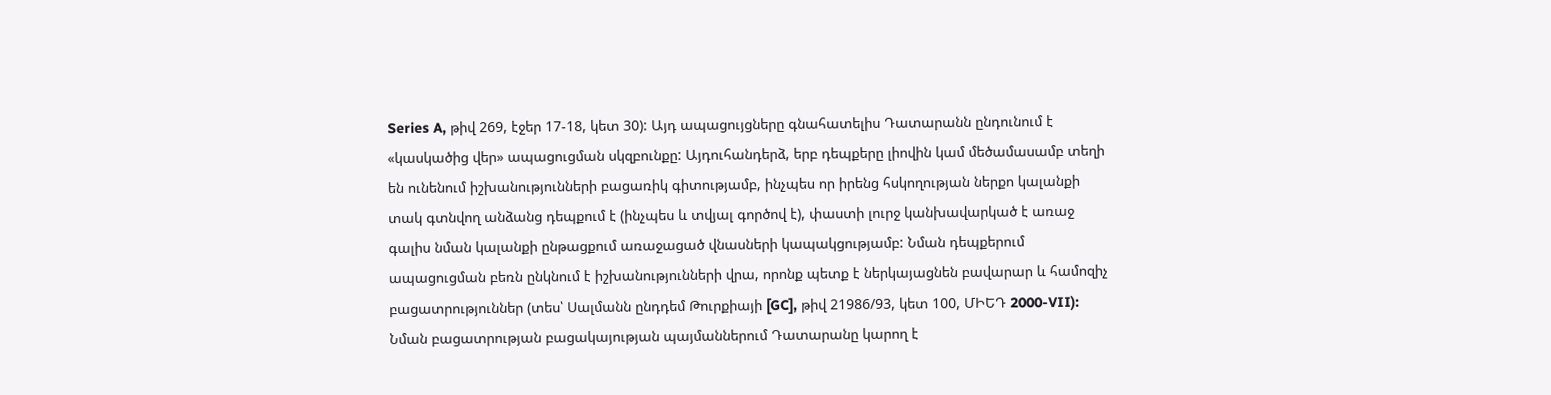Series A, թիվ 269, էջեր 17-18, կետ 30): Այդ ապացույցները գնահատելիս Դատարանն ընդունում է «կասկածից վեր» ապացուցման սկզբունքը: Այդուհանդերձ, երբ դեպքերը լիովին կամ մեծամասամբ տեղի են ունենում իշխանությունների բացառիկ գիտությամբ, ինչպես որ իրենց հսկողության ներքո կալանքի տակ գտնվող անձանց դեպքում է (ինչպես և տվյալ գործով է), փաստի լուրջ կանխավարկած է առաջ գալիս նման կալանքի ընթացքում առաջացած վնասների կապակցությամբ: Նման դեպքերում ապացուցման բեռն ընկնում է իշխանությունների վրա, որոնք պետք է ներկայացնեն բավարար և համոզիչ բացատրություններ (տես՝ Սալմանն ընդդեմ Թուրքիայի [GC], թիվ 21986/93, կետ 100, ՄԻԵԴ 2000-VII): Նման բացատրության բացակայության պայմաններում Դատարանը կարող է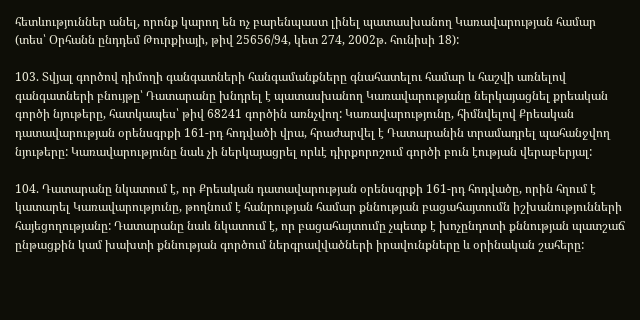հետևություններ անել, որոնք կարող են ոչ բարենպաստ լինել պատասխանող Կառավարության համար (տես՝ Օրհանն ընդդեմ Թուրքիայի, թիվ 25656/94, կետ 274, 2002թ. հունիսի 18):

103. Տվյալ գործով դիմողի գանգատների հանգամանքները գնահատելու համար և հաշվի առնելով գանգատների բնույթը՝ Դատարանը խնդրել է պատասխանող Կառավարությանը ներկայացնել քրեական գործի նյութերը, հատկապես՝ թիվ 68241 գործին առնչվող: Կառավարությունը, հիմնվելով Քրեական դատավարության օրենսգրքի 161-րդ հոդվածի վրա, հրաժարվել է Դատարանին տրամադրել պահանջվող նյութերը: Կառավարությունը նաև չի ներկայացրել որևէ դիրքորոշում գործի բուն էության վերաբերյալ:

104. Դատարանը նկատում է, որ Քրեական դատավարության օրենսգրքի 161-րդ հոդվածը, որին հղում է կատարել Կառավարությունը, թողնում է հանրության համար քննության բացահայտումն իշխանությունների հայեցողությանը: Դատարանը նաև նկատում է, որ բացահայտումը չպետք է խոչընդոտի քննության պատշաճ ընթացքին կամ խախտի քննության գործում ներգրավվածների իրավունքները և օրինական շահերը: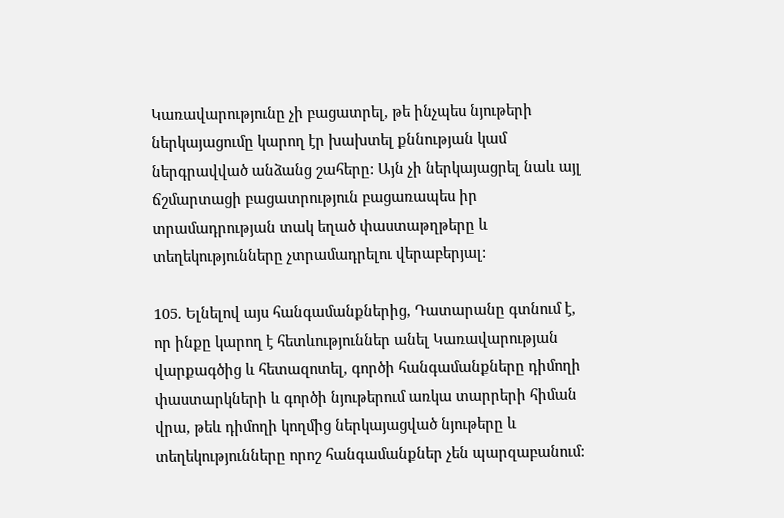Կառավարությունը չի բացատրել, թե ինչպես նյութերի ներկայացումը կարող էր խախտել քննության կամ ներգրավված անձանց շահերը: Այն չի ներկայացրել նաև այլ ճշմարտացի բացատրություն բացառապես իր տրամադրության տակ եղած փաստաթղթերը և տեղեկությունները չտրամադրելու վերաբերյալ:

105. Ելնելով այս հանգամանքներից, Դատարանը գտնում է, որ ինքը կարող է հետևություններ անել Կառավարության վարքագծից և հետազոտել, գործի հանգամանքները դիմողի փաստարկների և գործի նյութերում առկա տարրերի հիման վրա, թեև դիմողի կողմից ներկայացված նյութերը և տեղեկությունները որոշ հանգամանքներ չեն պարզաբանում: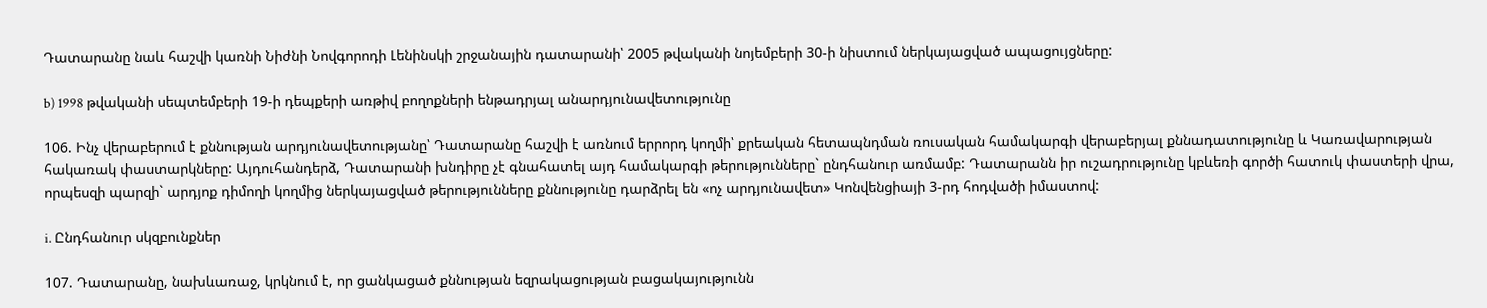Դատարանը նաև հաշվի կառնի Նիժնի Նովգորոդի Լենինսկի շրջանային դատարանի՝ 2005 թվականի նոյեմբերի 30-ի նիստում ներկայացված ապացույցները:

b) 1998 թվականի սեպտեմբերի 19-ի դեպքերի առթիվ բողոքների ենթադրյալ անարդյունավետությունը

106. Ինչ վերաբերում է քննության արդյունավետությանը՝ Դատարանը հաշվի է առնում երրորդ կողմի՝ քրեական հետապնդման ռուսական համակարգի վերաբերյալ քննադատությունը և Կառավարության հակառակ փաստարկները: Այդուհանդերձ, Դատարանի խնդիրը չէ գնահատել այդ համակարգի թերությունները` ընդհանուր առմամբ: Դատարանն իր ուշադրությունը կբևեռի գործի հատուկ փաստերի վրա, որպեսզի պարզի` արդյոք դիմողի կողմից ներկայացված թերությունները քննությունը դարձրել են «ոչ արդյունավետ» Կոնվենցիայի 3-րդ հոդվածի իմաստով:

i. Ընդհանուր սկզբունքներ

107. Դատարանը, նախևառաջ, կրկնում է, որ ցանկացած քննության եզրակացության բացակայությունն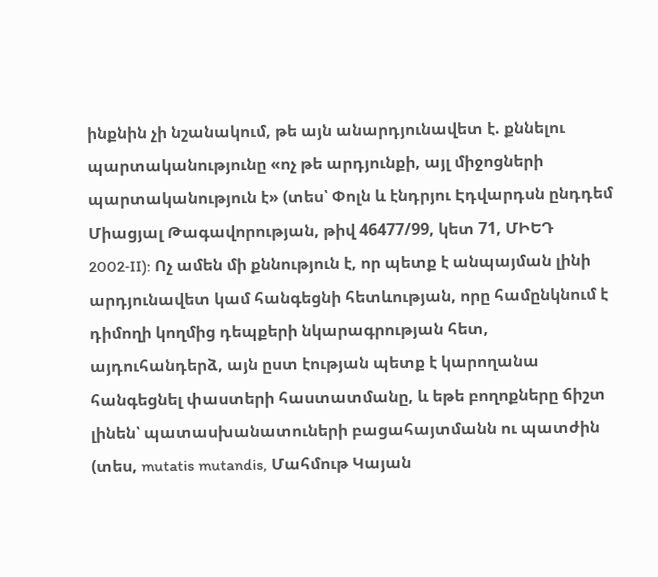ինքնին չի նշանակում, թե այն անարդյունավետ է. քննելու պարտականությունը «ոչ թե արդյունքի, այլ միջոցների պարտականություն է» (տես՝ Փոլն և էնդրյու Էդվարդսն ընդդեմ Միացյալ Թագավորության, թիվ 46477/99, կետ 71, ՄԻԵԴ 2002‑II): Ոչ ամեն մի քննություն է, որ պետք է անպայման լինի արդյունավետ կամ հանգեցնի հետևության, որը համընկնում է դիմողի կողմից դեպքերի նկարագրության հետ, այդուհանդերձ, այն ըստ էության պետք է կարողանա հանգեցնել փաստերի հաստատմանը, և եթե բողոքները ճիշտ լինեն՝ պատասխանատուների բացահայտմանն ու պատժին (տես, mutatis mutandis, Մահմութ Կայան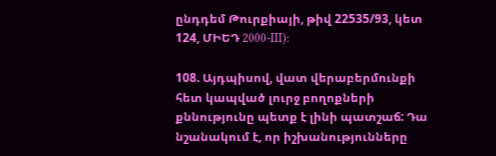ընդդեմ Թուրքիայի, թիվ 22535/93, կետ 124, ՄԻԵԴ 2000‑III):

108. Այդպիսով, վատ վերաբերմունքի հետ կապված լուրջ բողոքների քննությունը պետք է լինի պատշաճ: Դա նշանակում է, որ իշխանությունները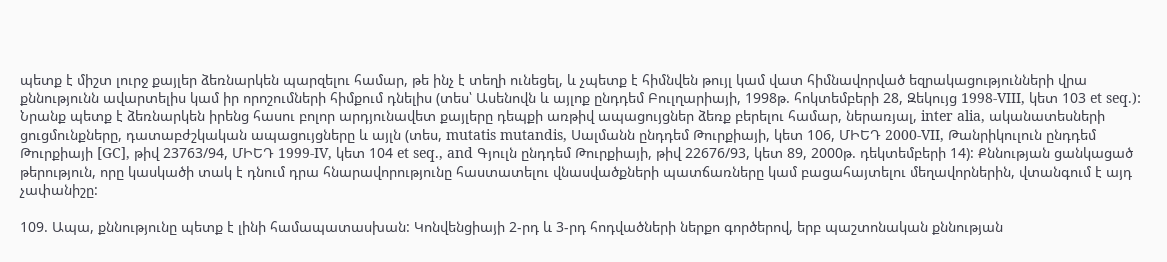պետք է միշտ լուրջ քայլեր ձեռնարկեն պարզելու համար, թե ինչ է տեղի ունեցել, և չպետք է հիմնվեն թույլ կամ վատ հիմնավորված եզրակացությունների վրա քննությունն ավարտելիս կամ իր որոշումների հիմքում դնելիս (տես՝ Ասենովն և այլոք ընդդեմ Բուլղարիայի, 1998թ. հոկտեմբերի 28, Զեկույց 1998‑VIII, կետ 103 et seq.): Նրանք պետք է ձեռնարկեն իրենց հասու բոլոր արդյունավետ քայլերը դեպքի առթիվ ապացույցներ ձեռք բերելու համար, ներառյալ, inter alia, ականատեսների ցուցմունքները, դատաբժշկական ապացույցները և այլն (տես, mutatis mutandis, Սալմանն ընդդեմ Թուրքիայի, կետ 106, ՄԻԵԴ 2000‑VII, Թանրիկուլուն ընդդեմ Թուրքիայի [GC], թիվ 23763/94, ՄԻԵԴ 1999-IV, կետ 104 et seq., and Գյուլն ընդդեմ Թուրքիայի, թիվ 22676/93, կետ 89, 2000թ. դեկտեմբերի 14): Քննության ցանկացած թերություն, որը կասկածի տակ է դնում դրա հնարավորությունը հաստատելու վնասվածքների պատճառները կամ բացահայտելու մեղավորներին, վտանգում է այդ չափանիշը:

109. Ապա, քննությունը պետք է լինի համապատասխան: Կոնվենցիայի 2-րդ և 3-րդ հոդվածների ներքո գործերով, երբ պաշտոնական քննության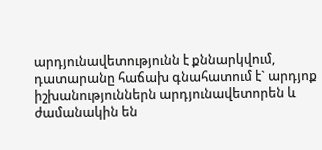արդյունավետությունն է քննարկվում, դատարանը հաճախ գնահատում է` արդյոք իշխանություններն արդյունավետորեն և ժամանակին են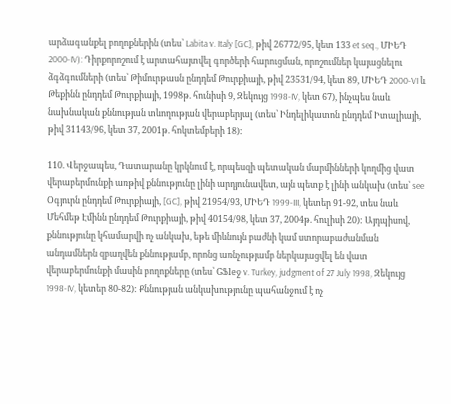արձագանքել բողոքներին (տես՝ Labita v. Italy [GC], թիվ 26772/95, կետ 133 et seq., ՄԻԵԴ 2000‑IV): Դիրքորոշում է արտահայտվել գործերի հարուցման, որոշումներ կայացնելու ձգձգումների (տես՝ Թիմուրթասն ընդդեմ Թուրքիայի, թիվ 23531/94, կետ 89, ՄԻԵԴ 2000‑VI և Թեքինն ընդդեմ Թուրքիայի, 1998թ. հունիսի 9, Զեկույց 1998‑IV, կետ 67), ինչպես նաև նախնական քննության տևողության վերաբերյալ (տես՝ Ինդելիկատոն ընդդեմ Իտալիայի, թիվ 31143/96, կետ 37, 2001թ. հոկտեմբերի 18):

110. Վերջապես, Դատարանը կրկնում է, որպեսզի պետական մարմինների կողմից վատ վերաբերմունքի առթիվ քննությունը լինի արդյունավետ, այն պետք է լինի անկախ (տես՝ see Օգյուրն ընդդեմ Թուրքիայի, [GC], թիվ 21954/93, ՄԻԵԴ 1999-III, կետեր 91-92, տես նաև Մեհմեթ Էմինն ընդդեմ Թուրքիայի, թիվ 40154/98, կետ 37, 2004թ. հուլիսի 20): Այդպիսով, քննությունը կհամարվի ոչ անկախ, եթե միևնույն բաժնի կամ ստորաբաժանման անդամներն զբաղվեն քննությամբ, որոնց առնչությամբ ներկայացվել են վատ վերաբերմունքի մասին բողոքները (տես՝ GՖleջ v. Turkey, judgment of 27 July 1998, Զեկույց 1998‑IV, կետեր 80-82): Քննության անկախությունը պահանջում է ոչ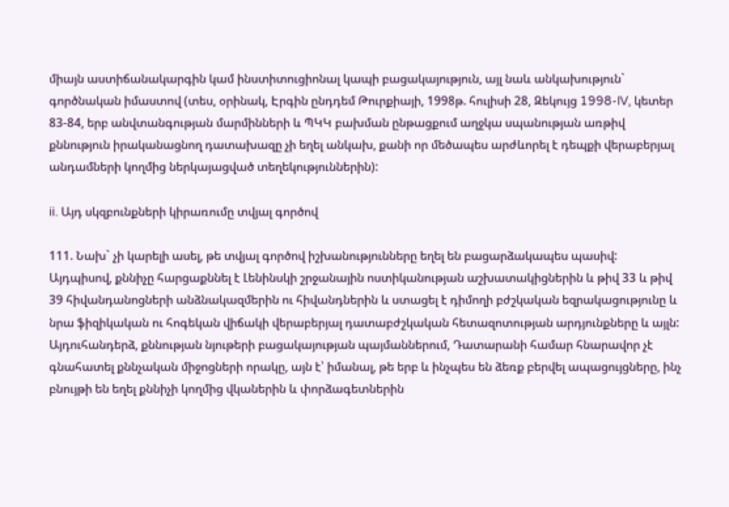միայն աստիճանակարգին կամ ինստիտուցիոնալ կապի բացակայություն, այլ նաև անկախություն` գործնական իմաստով (տես, օրինակ, Էրգին ընդդեմ Թուրքիայի, 1998թ. հուլիսի 28, Զեկույց 1998-IV, կետեր 83-84, երբ անվտանգության մարմինների և ՊԿԿ բախման ընթացքում աղջկա սպանության առթիվ քննություն իրականացնող դատախազը չի եղել անկախ, քանի որ մեծապես արժևորել է դեպքի վերաբերյալ անդամների կողմից ներկայացված տեղեկություններին):

ii. Այդ սկզբունքների կիրառումը տվյալ գործով

111. Նախ` չի կարելի ասել, թե տվյալ գործով իշխանությունները եղել են բացարձակապես պասիվ: Այդպիսով, քննիչը հարցաքննել է Լենինսկի շրջանային ոստիկանության աշխատակիցներին և թիվ 33 և թիվ 39 հիվանդանոցների անձնակազմերին ու հիվանդներին և ստացել է դիմողի բժշկական եզրակացությունը և նրա ֆիզիկական ու հոգեկան վիճակի վերաբերյալ դատաբժշկական հետազոտության արդյունքները և այլն: Այդուհանդերձ, քննության նյութերի բացակայության պայմաններում, Դատարանի համար հնարավոր չէ գնահատել քննչական միջոցների որակը, այն է՝ իմանալ, թե երբ և ինչպես են ձեռք բերվել ապացույցները, ինչ բնույթի են եղել քննիչի կողմից վկաներին և փորձագետներին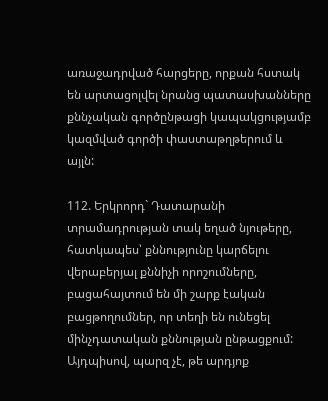առաջադրված հարցերը, որքան հստակ են արտացոլվել նրանց պատասխանները քննչական գործընթացի կապակցությամբ կազմված գործի փաստաթղթերում և այլն:

112. Երկրորդ` Դատարանի տրամադրության տակ եղած նյութերը, հատկապես՝ քննությունը կարճելու վերաբերյալ քննիչի որոշումները, բացահայտում են մի շարք էական բացթողումներ, որ տեղի են ունեցել մինչդատական քննության ընթացքում: Այդպիսով, պարզ չէ, թե արդյոք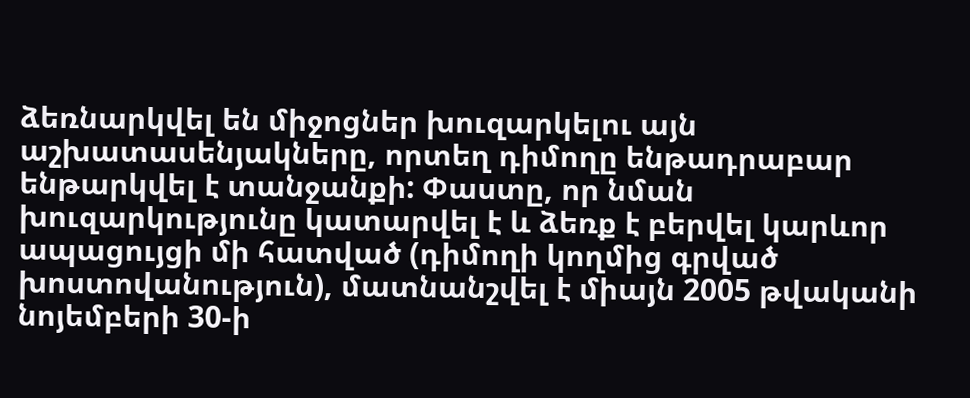ձեռնարկվել են միջոցներ խուզարկելու այն աշխատասենյակները, որտեղ դիմողը ենթադրաբար ենթարկվել է տանջանքի: Փաստը, որ նման խուզարկությունը կատարվել է և ձեռք է բերվել կարևոր ապացույցի մի հատված (դիմողի կողմից գրված խոստովանություն), մատնանշվել է միայն 2005 թվականի նոյեմբերի 30-ի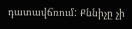դատավճռում: Քննիչը չի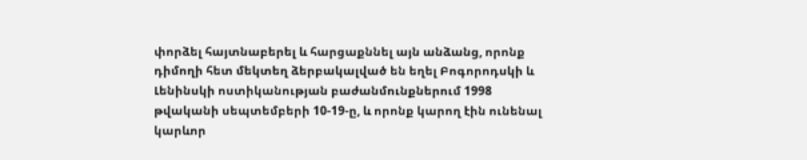փորձել հայտնաբերել և հարցաքննել այն անձանց, որոնք դիմողի հետ մեկտեղ ձերբակալված են եղել Բոգորոդսկի և Լենինսկի ոստիկանության բաժանմունքներում 1998 թվականի սեպտեմբերի 10-19-ը, և որոնք կարող էին ունենալ կարևոր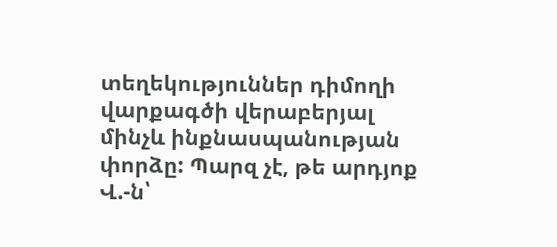տեղեկություններ դիմողի վարքագծի վերաբերյալ մինչև ինքնասպանության փորձը: Պարզ չէ, թե արդյոք Վ.-ն՝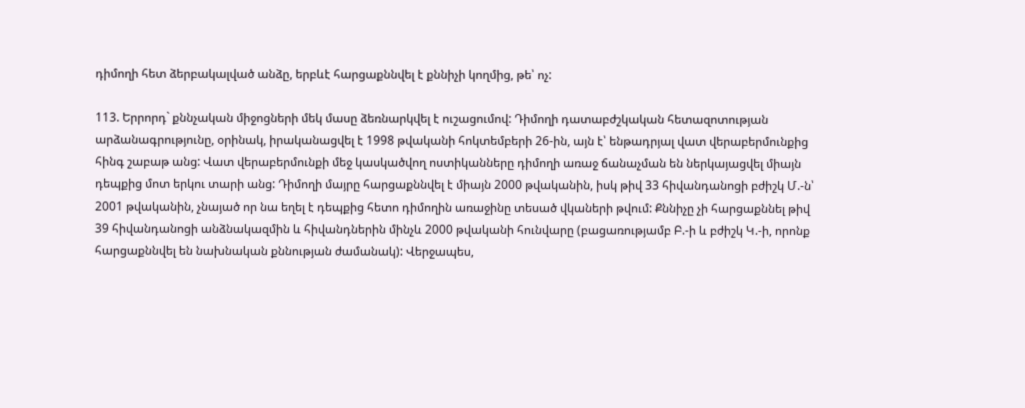դիմողի հետ ձերբակալված անձը, երբևէ հարցաքննվել է քննիչի կողմից, թե՝ ոչ:

113. Երրորդ` քննչական միջոցների մեկ մասը ձեռնարկվել է ուշացումով: Դիմողի դատաբժշկական հետազոտության արձանագրությունը, օրինակ, իրականացվել է 1998 թվականի հոկտեմբերի 26-ին, այն է՝ ենթադրյալ վատ վերաբերմունքից հինգ շաբաթ անց: Վատ վերաբերմունքի մեջ կասկածվող ոստիկանները դիմողի առաջ ճանաչման են ներկայացվել միայն դեպքից մոտ երկու տարի անց: Դիմողի մայրը հարցաքննվել է միայն 2000 թվականին, իսկ թիվ 33 հիվանդանոցի բժիշկ Մ.-ն՝ 2001 թվականին, չնայած որ նա եղել է դեպքից հետո դիմողին առաջինը տեսած վկաների թվում: Քննիչը չի հարցաքննել թիվ 39 հիվանդանոցի անձնակազմին և հիվանդներին մինչև 2000 թվականի հունվարը (բացառությամբ Բ.-ի և բժիշկ Կ.-ի, որոնք հարցաքննվել են նախնական քննության ժամանակ): Վերջապես,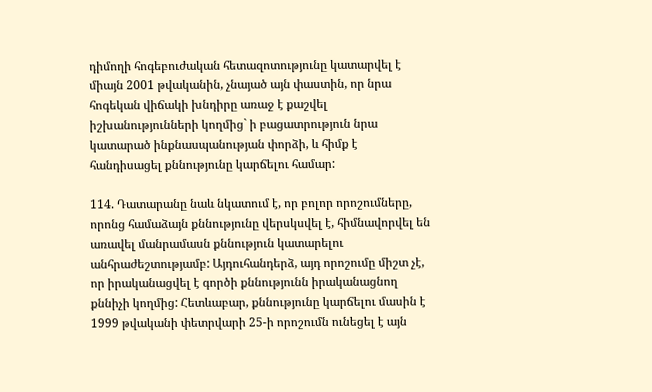դիմողի հոգեբուժական հետազոտությունը կատարվել է միայն 2001 թվականին, չնայած այն փաստին, որ նրա հոգեկան վիճակի խնդիրը առաջ է քաշվել իշխանությունների կողմից` ի բացատրություն նրա կատարած ինքնասպանության փորձի, և հիմք է հանդիսացել քննությունը կարճելու համար:

114. Դատարանը նաև նկատում է, որ բոլոր որոշումները, որոնց համաձայն քննությունը վերսկսվել է, հիմնավորվել են առավել մանրամասն քննություն կատարելու անհրաժեշտությամբ: Այդուհանդերձ, այդ որոշումը միշտ չէ, որ իրականացվել է գործի քննությունն իրականացնող քննիչի կողմից: Հետևաբար, քննությունը կարճելու մասին է 1999 թվականի փետրվարի 25-ի որոշումն ունեցել է այն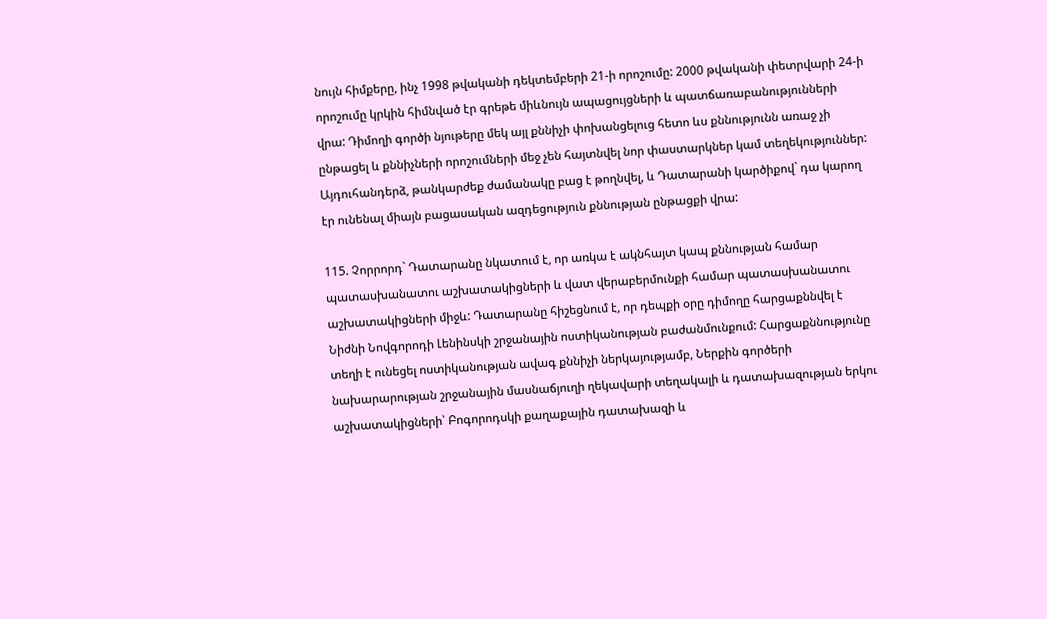նույն հիմքերը, ինչ 1998 թվականի դեկտեմբերի 21-ի որոշումը: 2000 թվականի փետրվարի 24-ի որոշումը կրկին հիմնված էր գրեթե միևնույն ապացույցների և պատճառաբանությունների վրա: Դիմողի գործի նյութերը մեկ այլ քննիչի փոխանցելուց հետո ևս քննությունն առաջ չի ընթացել և քննիչների որոշումների մեջ չեն հայտնվել նոր փաստարկներ կամ տեղեկություններ: Այդուհանդերձ, թանկարժեք ժամանակը բաց է թողնվել, և Դատարանի կարծիքով` դա կարող էր ունենալ միայն բացասական ազդեցություն քննության ընթացքի վրա:

115. Չորրորդ` Դատարանը նկատում է, որ առկա է ակնհայտ կապ քննության համար պատասխանատու աշխատակիցների և վատ վերաբերմունքի համար պատասխանատու աշխատակիցների միջև: Դատարանը հիշեցնում է, որ դեպքի օրը դիմողը հարցաքննվել է Նիժնի Նովգորոդի Լենինսկի շրջանային ոստիկանության բաժանմունքում: Հարցաքննությունը տեղի է ունեցել ոստիկանության ավագ քննիչի ներկայությամբ, Ներքին գործերի նախարարության շրջանային մասնաճյուղի ղեկավարի տեղակալի և դատախազության երկու աշխատակիցների՝ Բոգորոդսկի քաղաքային դատախազի և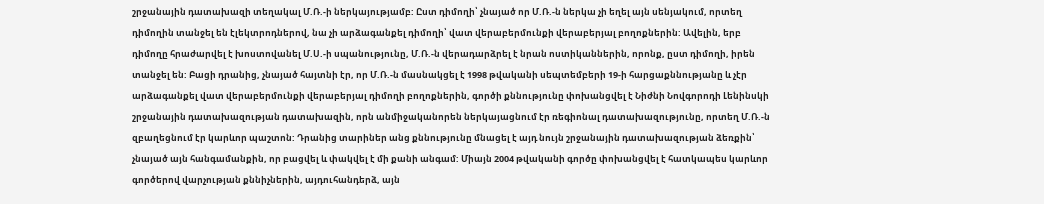շրջանային դատախազի տեղակալ Մ.Ռ.-ի ներկայությամբ: Ըստ դիմողի՝ չնայած որ Մ.Ռ.-ն ներկա չի եղել այն սենյակում, որտեղ դիմողին տանջել են էլեկտրոդներով, նա չի արձագանքել դիմողի՝ վատ վերաբերմունքի վերաբերյալ բողոքներին: Ավելին, երբ դիմողը հրաժարվել է խոստովանել Մ.Ս.-ի սպանությունը, Մ.Ռ.-ն վերադարձրել է նրան ոստիկաններին, որոնք, ըստ դիմողի, իրեն տանջել են: Բացի դրանից, չնայած հայտնի էր, որ Մ.Ռ.-ն մասնակցել է 1998 թվականի սեպտեմբերի 19-ի հարցաքննությանը և չէր արձագանքել վատ վերաբերմունքի վերաբերյալ դիմողի բողոքներին, գործի քննությունը փոխանցվել է Նիժնի Նովգորոդի Լենինսկի շրջանային դատախազության դատախազին, որն անմիջականորեն ներկայացնում էր ռեգիոնալ դատախազությունը, որտեղ Մ.Ռ.-ն զբաղեցնում էր կարևոր պաշտոն: Դրանից տարիներ անց քննությունը մնացել է այդ նույն շրջանային դատախազության ձեռքին՝ չնայած այն հանգամանքին, որ բացվել և փակվել է մի քանի անգամ: Միայն 2004 թվականի գործը փոխանցվել է հատկապես կարևոր գործերով վարչության քննիչներին, այդուհանդերձ, այն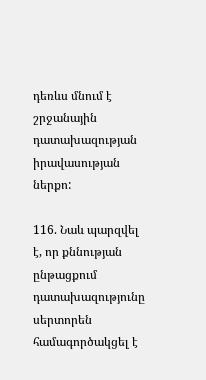դեռևս մնում է շրջանային դատախազության իրավասության ներքո:

116. Նաև պարզվել է, որ քննության ընթացքում դատախազությունը սերտորեն համագործակցել է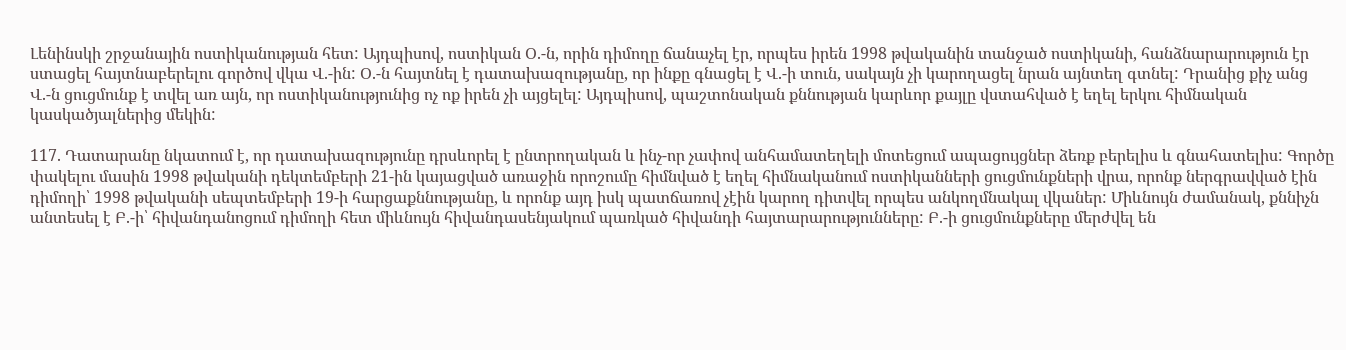Լենինսկի շրջանային ոստիկանության հետ: Այդպիսով, ոստիկան Օ.-ն, որին դիմողը ճանաչել էր, որպես իրեն 1998 թվականին տանջած ոստիկանի, հանձնարարություն էր ստացել հայտնաբերելու գործով վկա Վ.-ին: Օ.-ն հայտնել է դատախազությանը, որ ինքը գնացել է Վ.-ի տուն, սակայն չի կարողացել նրան այնտեղ գտնել: Դրանից քիչ անց Վ.-ն ցուցմունք է տվել առ այն, որ ոստիկանությունից ոչ ոք իրեն չի այցելել: Այդպիսով, պաշտոնական քննության կարևոր քայլը վստահված է եղել երկու հիմնական կասկածյալներից մեկին:

117. Դատարանը նկատում է, որ դատախազությունը դրսևորել է ընտրողական և ինչ-որ չափով անհամատեղելի մոտեցում ապացույցներ ձեռք բերելիս և գնահատելիս: Գործը փակելու մասին 1998 թվականի դեկտեմբերի 21-ին կայացված առաջին որոշումը հիմնված է եղել հիմնականում ոստիկանների ցուցմունքների վրա, որոնք ներգրավված էին դիմողի՝ 1998 թվականի սեպտեմբերի 19-ի հարցաքննությանը, և որոնք այդ իսկ պատճառով չէին կարող դիտվել որպես անկողմնակալ վկաներ: Միևնույն ժամանակ, քննիչն անտեսել է Բ.-ի՝ հիվանդանոցում դիմողի հետ միևնույն հիվանդասենյակում պառկած հիվանդի հայտարարությունները: Բ.-ի ցուցմունքները մերժվել են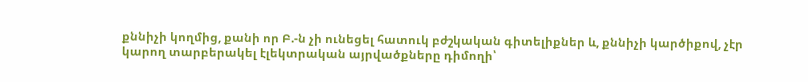քննիչի կողմից, քանի որ Բ.-ն չի ունեցել հատուկ բժշկական գիտելիքներ և, քննիչի կարծիքով, չէր կարող տարբերակել էլեկտրական այրվածքները դիմողի՝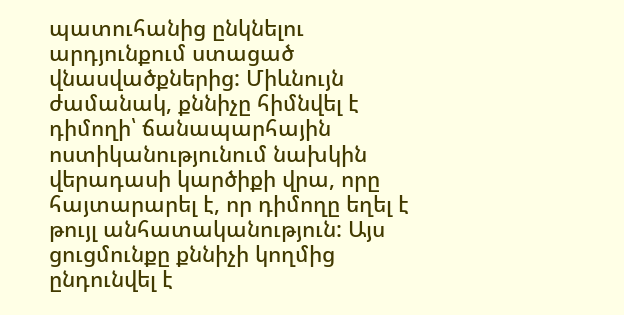պատուհանից ընկնելու արդյունքում ստացած վնասվածքներից: Միևնույն ժամանակ, քննիչը հիմնվել է դիմողի՝ ճանապարհային ոստիկանությունում նախկին վերադասի կարծիքի վրա, որը հայտարարել է, որ դիմողը եղել է թույլ անհատականություն: Այս ցուցմունքը քննիչի կողմից ընդունվել է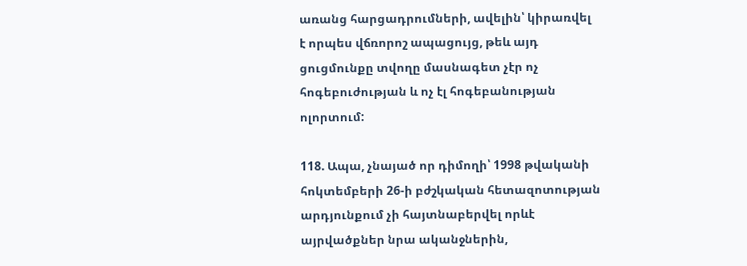առանց հարցադրումների, ավելին՝ կիրառվել է որպես վճռորոշ ապացույց, թեև այդ ցուցմունքը տվողը մասնագետ չէր ոչ հոգեբուժության և ոչ էլ հոգեբանության ոլորտում:

118. Ապա, չնայած որ դիմողի՝ 1998 թվականի հոկտեմբերի 26-ի բժշկական հետազոտության արդյունքում չի հայտնաբերվել որևէ այրվածքներ նրա ականջներին,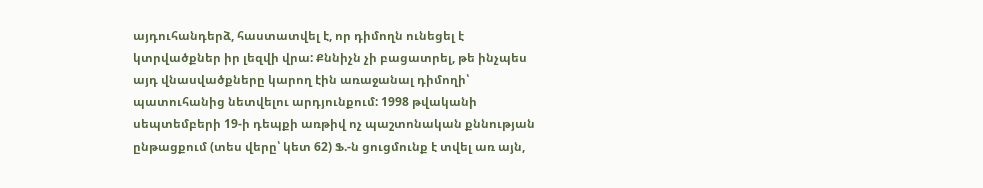այդուհանդերձ, հաստատվել է, որ դիմողն ունեցել է կտրվածքներ իր լեզվի վրա: Քննիչն չի բացատրել, թե ինչպես այդ վնասվածքները կարող էին առաջանալ դիմողի՝ պատուհանից նետվելու արդյունքում: 1998 թվականի սեպտեմբերի 19-ի դեպքի առթիվ ոչ պաշտոնական քննության ընթացքում (տես վերը՝ կետ 62) Ֆ.-ն ցուցմունք է տվել առ այն,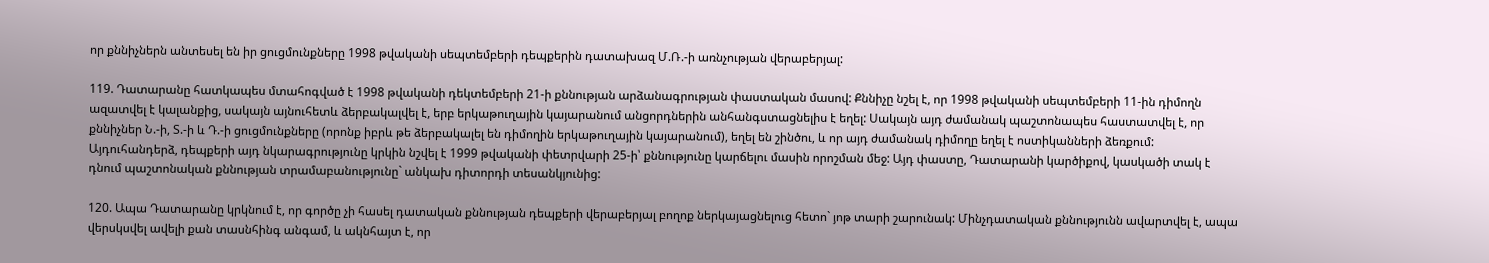որ քննիչներն անտեսել են իր ցուցմունքները 1998 թվականի սեպտեմբերի դեպքերին դատախազ Մ.Ռ.-ի առնչության վերաբերյալ:

119. Դատարանը հատկապես մտահոգված է 1998 թվականի դեկտեմբերի 21-ի քննության արձանագրության փաստական մասով: Քննիչը նշել է, որ 1998 թվականի սեպտեմբերի 11-ին դիմողն ազատվել է կալանքից, սակայն այնուհետև ձերբակալվել է, երբ երկաթուղային կայարանում անցորդներին անհանգստացնելիս է եղել: Սակայն այդ ժամանակ պաշտոնապես հաստատվել է, որ քննիչներ Ն.-ի, Տ.-ի և Դ.-ի ցուցմունքները (որոնք իբրև թե ձերբակալել են դիմողին երկաթուղային կայարանում), եղել են շինծու, և որ այդ ժամանակ դիմողը եղել է ոստիկանների ձեռքում: Այդուհանդերձ, դեպքերի այդ նկարագրությունը կրկին նշվել է 1999 թվականի փետրվարի 25-ի՝ քննությունը կարճելու մասին որոշման մեջ: Այդ փաստը, Դատարանի կարծիքով, կասկածի տակ է դնում պաշտոնական քննության տրամաբանությունը` անկախ դիտորդի տեսանկյունից:

120. Ապա Դատարանը կրկնում է, որ գործը չի հասել դատական քննության դեպքերի վերաբերյալ բողոք ներկայացնելուց հետո` յոթ տարի շարունակ: Մինչդատական քննությունն ավարտվել է, ապա վերսկսվել ավելի քան տասնհինգ անգամ, և ակնհայտ է, որ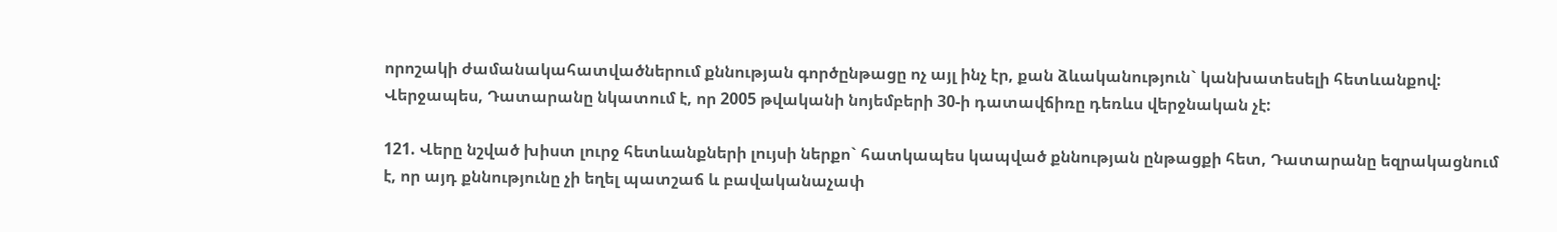որոշակի ժամանակահատվածներում քննության գործընթացը ոչ այլ ինչ էր, քան ձևականություն` կանխատեսելի հետևանքով: Վերջապես, Դատարանը նկատում է, որ 2005 թվականի նոյեմբերի 30-ի դատավճիռը դեռևս վերջնական չէ:

121. Վերը նշված խիստ լուրջ հետևանքների լույսի ներքո` հատկապես կապված քննության ընթացքի հետ, Դատարանը եզրակացնում է, որ այդ քննությունը չի եղել պատշաճ և բավականաչափ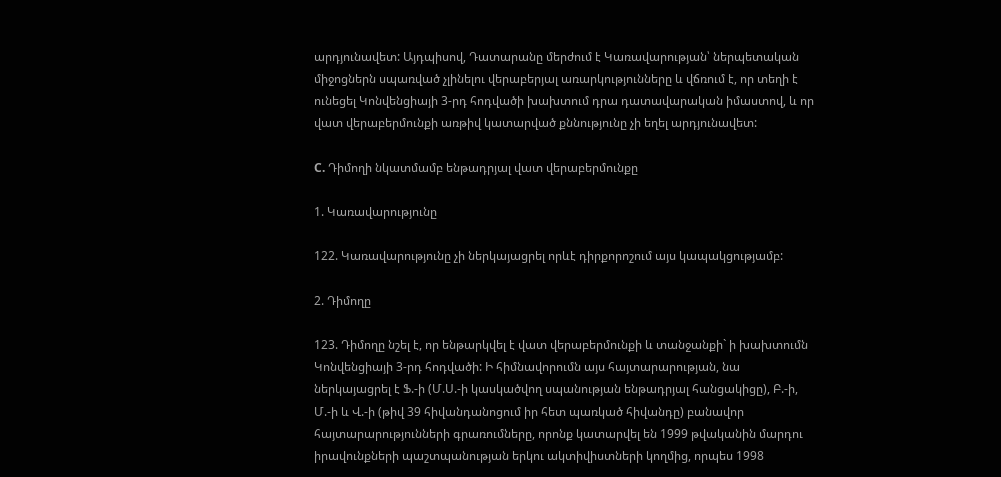արդյունավետ: Այդպիսով, Դատարանը մերժում է Կառավարության՝ ներպետական միջոցներն սպառված չլինելու վերաբերյալ առարկությունները և վճռում է, որ տեղի է ունեցել Կոնվենցիայի 3-րդ հոդվածի խախտում դրա դատավարական իմաստով, և որ վատ վերաբերմունքի առթիվ կատարված քննությունը չի եղել արդյունավետ:

C. Դիմողի նկատմամբ ենթադրյալ վատ վերաբերմունքը

1. Կառավարությունը

122. Կառավարությունը չի ներկայացրել որևէ դիրքորոշում այս կապակցությամբ:

2. Դիմողը

123. Դիմողը նշել է, որ ենթարկվել է վատ վերաբերմունքի և տանջանքի` ի խախտումն Կոնվենցիայի 3-րդ հոդվածի: Ի հիմնավորումն այս հայտարարության, նա ներկայացրել է Ֆ.-ի (Մ.Ս.-ի կասկածվող սպանության ենթադրյալ հանցակիցը), Բ.-ի, Մ.-ի և Վ.-ի (թիվ 39 հիվանդանոցում իր հետ պառկած հիվանդը) բանավոր հայտարարությունների գրառումները, որոնք կատարվել են 1999 թվականին մարդու իրավունքների պաշտպանության երկու ակտիվիստների կողմից, որպես 1998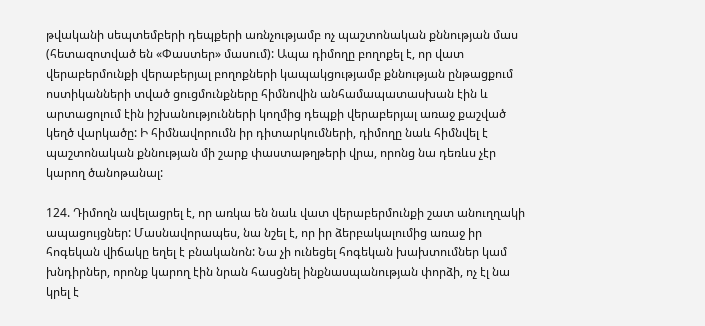թվականի սեպտեմբերի դեպքերի առնչությամբ ոչ պաշտոնական քննության մաս (հետազոտված են «Փաստեր» մասում): Ապա դիմողը բողոքել է, որ վատ վերաբերմունքի վերաբերյալ բողոքների կապակցությամբ քննության ընթացքում ոստիկանների տված ցուցմունքները հիմնովին անհամապատասխան էին և արտացոլում էին իշխանությունների կողմից դեպքի վերաբերյալ առաջ քաշված կեղծ վարկածը: Ի հիմնավորումն իր դիտարկումների, դիմողը նաև հիմնվել է պաշտոնական քննության մի շարք փաստաթղթերի վրա, որոնց նա դեռևս չէր կարող ծանոթանալ:

124. Դիմողն ավելացրել է, որ առկա են նաև վատ վերաբերմունքի շատ անուղղակի ապացույցներ: Մասնավորապես, նա նշել է, որ իր ձերբակալումից առաջ իր հոգեկան վիճակը եղել է բնականոն: Նա չի ունեցել հոգեկան խախտումներ կամ խնդիրներ, որոնք կարող էին նրան հասցնել ինքնասպանության փորձի, ոչ էլ նա կրել է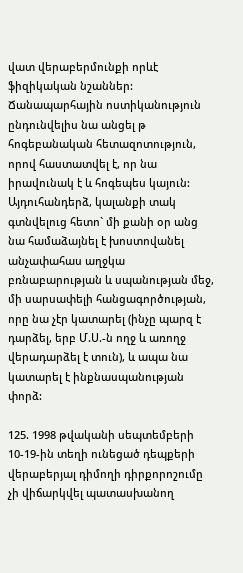վատ վերաբերմունքի որևէ ֆիզիկական նշաններ: Ճանապարհային ոստիկանություն ընդունվելիս նա անցել թ հոգեբանական հետազոտություն, որով հաստատվել է, որ նա իրավունակ է և հոգեպես կայուն: Այդուհանդերձ, կալանքի տակ գտնվելուց հետո` մի քանի օր անց նա համաձայնել է խոստովանել անչափահաս աղջկա բռնաբարության և սպանության մեջ, մի սարսափելի հանցագործության, որը նա չէր կատարել (ինչը պարզ է դարձել, երբ Մ.Ս.-ն ողջ և առողջ վերադարձել է տուն), և ապա նա կատարել է ինքնասպանության փորձ:

125. 1998 թվականի սեպտեմբերի 10-19-ին տեղի ունեցած դեպքերի վերաբերյալ դիմողի դիրքորոշումը չի վիճարկվել պատասխանող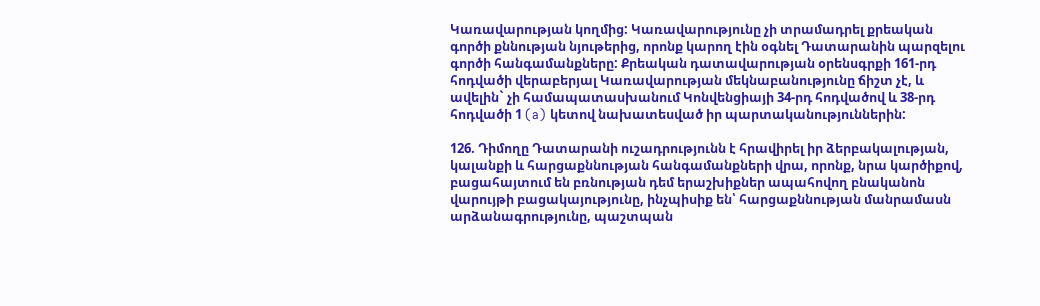Կառավարության կողմից: Կառավարությունը չի տրամադրել քրեական գործի քննության նյութերից, որոնք կարող էին օգնել Դատարանին պարզելու գործի հանգամանքները: Քրեական դատավարության օրենսգրքի 161-րդ հոդվածի վերաբերյալ Կառավարության մեկնաբանությունը ճիշտ չէ, և ավելին` չի համապատասխանում Կոնվենցիայի 34-րդ հոդվածով և 38-րդ հոդվածի 1 (a) կետով նախատեսված իր պարտականություններին:

126. Դիմողը Դատարանի ուշադրությունն է հրավիրել իր ձերբակալության, կալանքի և հարցաքննության հանգամանքների վրա, որոնք, նրա կարծիքով, բացահայտում են բռնության դեմ երաշխիքներ ապահովող բնականոն վարույթի բացակայությունը, ինչպիսիք են՝ հարցաքննության մանրամասն արձանագրությունը, պաշտպան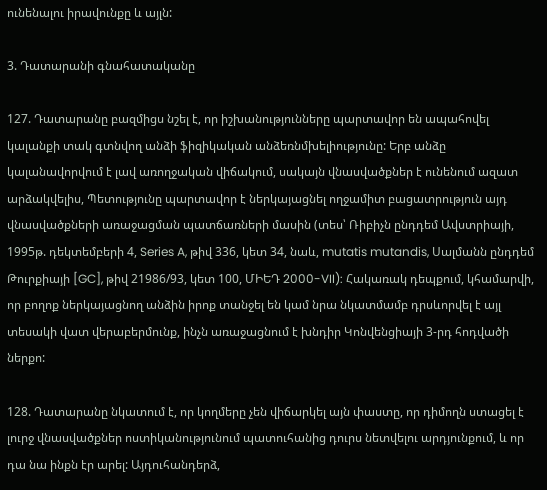ունենալու իրավունքը և այլն:

3. Դատարանի գնահատականը

127. Դատարանը բազմիցս նշել է, որ իշխանությունները պարտավոր են ապահովել կալանքի տակ գտնվող անձի ֆիզիկական անձեռնմխելիությունը: Երբ անձը կալանավորվում է լավ առողջական վիճակում, սակայն վնասվածքներ է ունենում ազատ արձակվելիս, Պետությունը պարտավոր է ներկայացնել ողջամիտ բացատրություն այդ վնասվածքների առաջացման պատճառների մասին (տես՝ Ռիբիչն ընդդեմ Ավստրիայի, 1995թ. դեկտեմբերի 4, Series A, թիվ 336, կետ 34, նաև, mutatis mutandis, Սալմանն ընդդեմ Թուրքիայի [GC], թիվ 21986/93, կետ 100, ՄԻԵԴ 2000-VII): Հակառակ դեպքում, կհամարվի, որ բողոք ներկայացնող անձին իրոք տանջել են կամ նրա նկատմամբ դրսևորվել է այլ տեսակի վատ վերաբերմունք, ինչն առաջացնում է խնդիր Կոնվենցիայի 3-րդ հոդվածի ներքո:

128. Դատարանը նկատում է, որ կողմերը չեն վիճարկել այն փաստը, որ դիմողն ստացել է լուրջ վնասվածքներ ոստիկանությունում պատուհանից դուրս նետվելու արդյունքում, և որ դա նա ինքն էր արել: Այդուհանդերձ,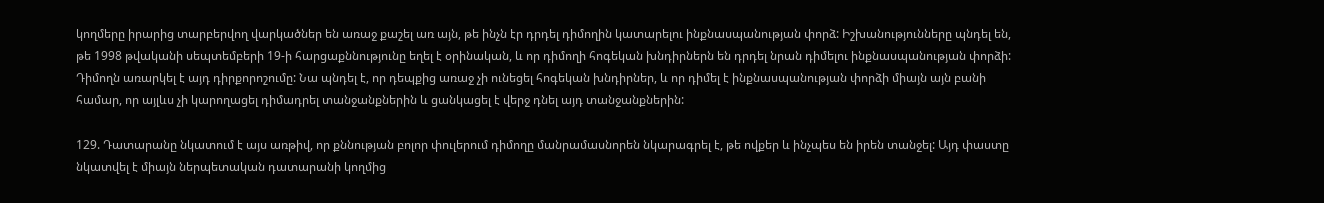կողմերը իրարից տարբերվող վարկածներ են առաջ քաշել առ այն, թե ինչն էր դրդել դիմողին կատարելու ինքնասպանության փորձ: Իշխանությունները պնդել են, թե 1998 թվականի սեպտեմբերի 19-ի հարցաքննությունը եղել է օրինական, և որ դիմողի հոգեկան խնդիրներն են դրդել նրան դիմելու ինքնասպանության փորձի: Դիմողն առարկել է այդ դիրքորոշումը: Նա պնդել է, որ դեպքից առաջ չի ունեցել հոգեկան խնդիրներ, և որ դիմել է ինքնասպանության փորձի միայն այն բանի համար, որ այլևս չի կարողացել դիմադրել տանջանքներին և ցանկացել է վերջ դնել այդ տանջանքներին:

129. Դատարանը նկատում է այս առթիվ, որ քննության բոլոր փուլերում դիմողը մանրամասնորեն նկարագրել է, թե ովքեր և ինչպես են իրեն տանջել: Այդ փաստը նկատվել է միայն ներպետական դատարանի կողմից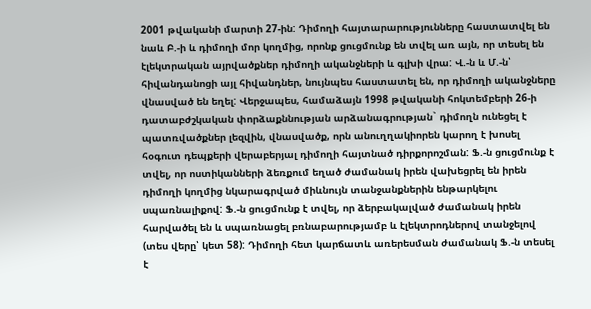2001 թվականի մարտի 27-ին: Դիմողի հայտարարությունները հաստատվել են նաև Բ.-ի և դիմողի մոր կողմից, որոնք ցուցմունք են տվել առ այն, որ տեսել են էլեկտրական այրվածքներ դիմողի ականջների և գլխի վրա: Վ.-ն և Մ.-ն՝ հիվանդանոցի այլ հիվանդներ, նույնպես հաստատել են, որ դիմողի ականջները վնասված են եղել: Վերջապես, համաձայն 1998 թվականի հոկտեմբերի 26-ի դատաբժշկական փորձաքննության արձանագրության` դիմողն ունեցել է պատռվածքներ լեզվին, վնասվածք, որն անուղղակիորեն կարող է խոսել հօգուտ դեպքերի վերաբերյալ դիմողի հայտնած դիրքորոշման: Ֆ.-ն ցուցմունք է տվել, որ ոստիկանների ձեռքում եղած ժամանակ իրեն վախեցրել են իրեն դիմողի կողմից նկարագրված միևնույն տանջանքներին ենթարկելու սպառնալիքով: Ֆ.-ն ցուցմունք է տվել, որ ձերբակալված ժամանակ իրեն հարվածել են և սպառնացել բռնաբարությամբ և էլեկտրոդներով տանջելով (տես վերը՝ կետ 58): Դիմողի հետ կարճատև առերեսման ժամանակ Ֆ.-ն տեսել է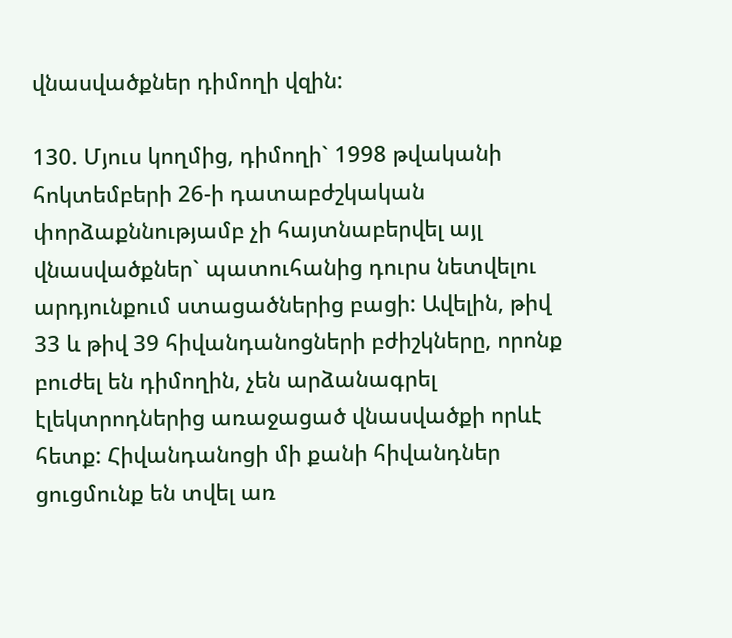վնասվածքներ դիմողի վզին:

130. Մյուս կողմից, դիմողի` 1998 թվականի հոկտեմբերի 26-ի դատաբժշկական փորձաքննությամբ չի հայտնաբերվել այլ վնասվածքներ` պատուհանից դուրս նետվելու արդյունքում ստացածներից բացի: Ավելին, թիվ 33 և թիվ 39 հիվանդանոցների բժիշկները, որոնք բուժել են դիմողին, չեն արձանագրել էլեկտրոդներից առաջացած վնասվածքի որևէ հետք: Հիվանդանոցի մի քանի հիվանդներ ցուցմունք են տվել առ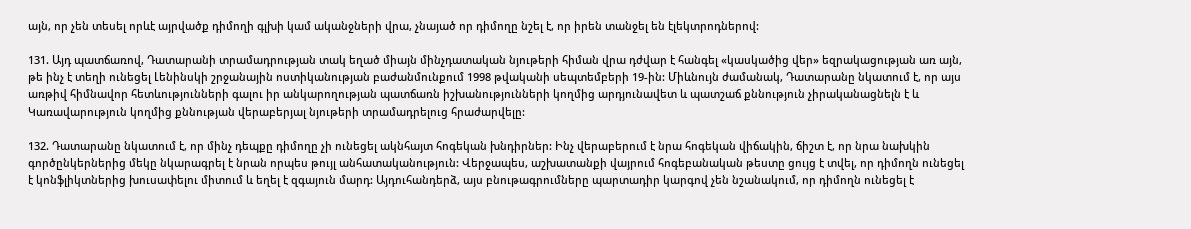այն, որ չեն տեսել որևէ այրվածք դիմողի գլխի կամ ականջների վրա, չնայած որ դիմողը նշել է, որ իրեն տանջել են էլեկտրոդներով:

131. Այդ պատճառով, Դատարանի տրամադրության տակ եղած միայն մինչդատական նյութերի հիման վրա դժվար է հանգել «կասկածից վեր» եզրակացության առ այն, թե ինչ է տեղի ունեցել Լենինսկի շրջանային ոստիկանության բաժանմունքում 1998 թվականի սեպտեմբերի 19-ին: Միևնույն ժամանակ, Դատարանը նկատում է, որ այս առթիվ հիմնավոր հետևությունների գալու իր անկարողության պատճառն իշխանությունների կողմից արդյունավետ և պատշաճ քննություն չիրականացնելն է և Կառավարություն կողմից քննության վերաբերյալ նյութերի տրամադրելուց հրաժարվելը:

132. Դատարանը նկատում է, որ մինչ դեպքը դիմողը չի ունեցել ակնհայտ հոգեկան խնդիրներ: Ինչ վերաբերում է նրա հոգեկան վիճակին, ճիշտ է, որ նրա նախկին գործընկերներից մեկը նկարագրել է նրան որպես թույլ անհատականություն: Վերջապես, աշխատանքի վայրում հոգեբանական թեստը ցույց է տվել, որ դիմողն ունեցել է կոնֆլիկտներից խուսափելու միտում և եղել է զգայուն մարդ: Այդուհանդերձ, այս բնութագրումները պարտադիր կարգով չեն նշանակում, որ դիմողն ունեցել է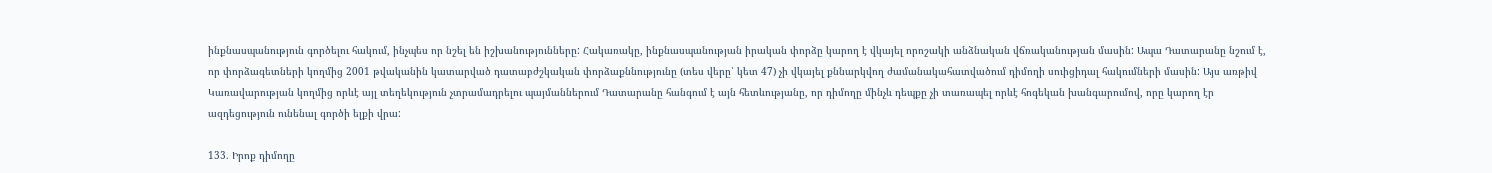ինքնասպանություն գործելու հակում, ինչպես որ նշել են իշխանությունները: Հակառակը, ինքնասպանության իրական փորձը կարող է վկայել որոշակի անձնական վճռականության մասին: Ապա Դատարանը նշում է, որ փորձագետների կողմից 2001 թվականին կատարված դատաբժշկական փորձաքննությունը (տես վերը՝ կետ 47) չի վկայել քննարկվող ժամանակահատվածում դիմողի սուիցիդալ հակումների մասին: Այս առթիվ Կառավարության կողմից որևէ այլ տեղեկություն չտրամադրելու պայմաններում Դատարանը հանգում է այն հետևությանը, որ դիմողը մինչև դեպքը չի տառապել որևէ հոգեկան խանգարումով, որը կարող էր ազդեցություն ունենալ գործի ելքի վրա:

133. Իրոք դիմողը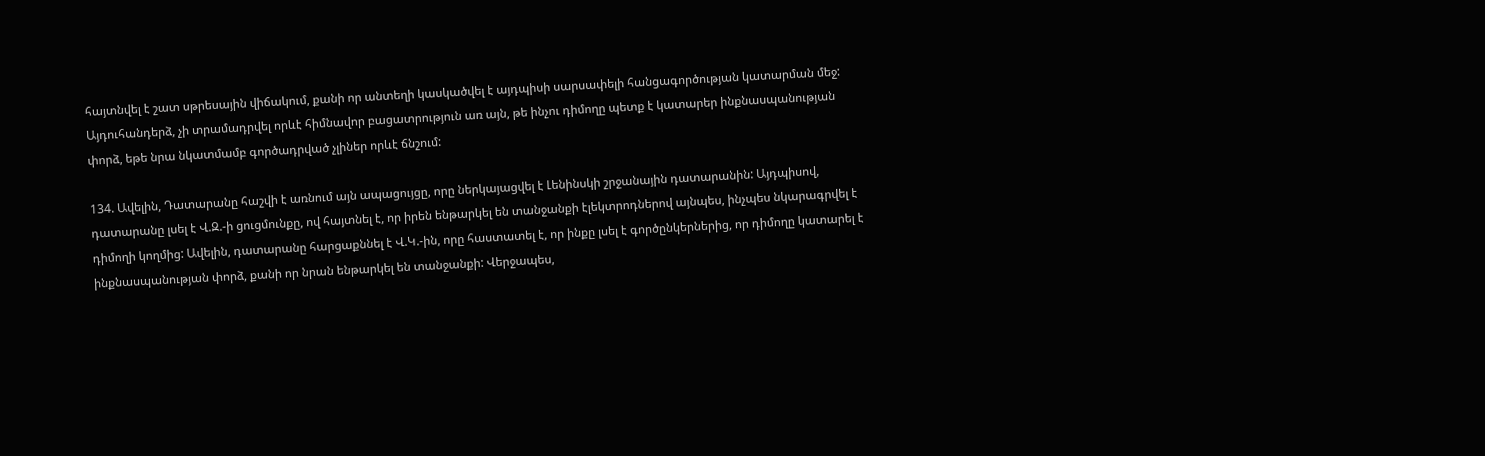հայտնվել է շատ սթրեսային վիճակում, քանի որ անտեղի կասկածվել է այդպիսի սարսափելի հանցագործության կատարման մեջ: Այդուհանդերձ, չի տրամադրվել որևէ հիմնավոր բացատրություն առ այն, թե ինչու դիմողը պետք է կատարեր ինքնասպանության փորձ, եթե նրա նկատմամբ գործադրված չլիներ որևէ ճնշում:

134. Ավելին, Դատարանը հաշվի է առնում այն ապացույցը, որը ներկայացվել է Լենինսկի շրջանային դատարանին: Այդպիսով, դատարանը լսել է Վ.Զ.-ի ցուցմունքը, ով հայտնել է, որ իրեն ենթարկել են տանջանքի էլեկտրոդներով այնպես, ինչպես նկարագրվել է դիմողի կողմից: Ավելին, դատարանը հարցաքննել է Վ.Կ.-ին, որը հաստատել է, որ ինքը լսել է գործընկերներից, որ դիմողը կատարել է ինքնասպանության փորձ, քանի որ նրան ենթարկել են տանջանքի: Վերջապես,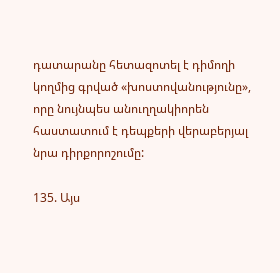դատարանը հետազոտել է դիմողի կողմից գրված «խոստովանությունը», որը նույնպես անուղղակիորեն հաստատում է դեպքերի վերաբերյալ նրա դիրքորոշումը:

135. Այս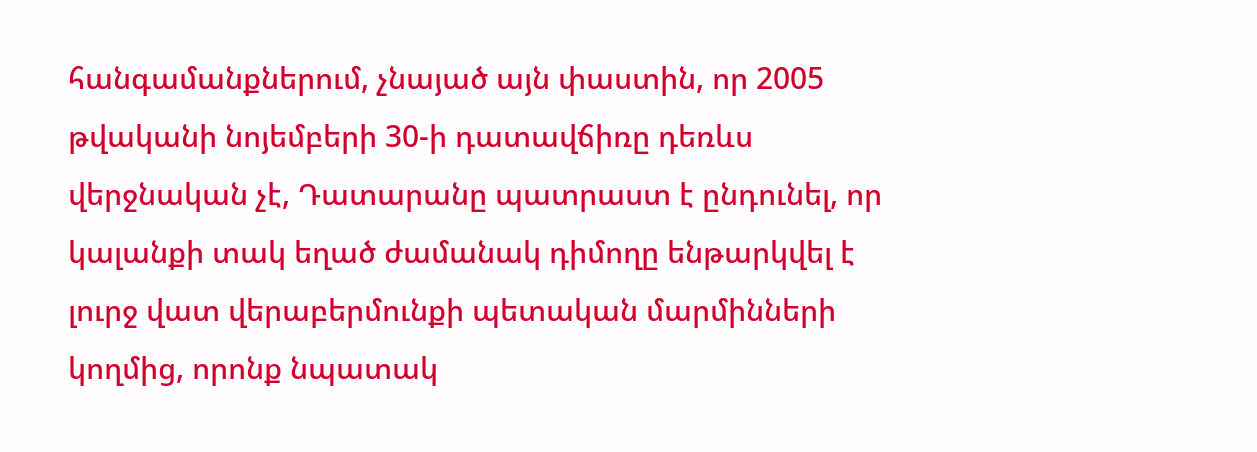հանգամանքներում, չնայած այն փաստին, որ 2005 թվականի նոյեմբերի 30-ի դատավճիռը դեռևս վերջնական չէ, Դատարանը պատրաստ է ընդունել, որ կալանքի տակ եղած ժամանակ դիմողը ենթարկվել է լուրջ վատ վերաբերմունքի պետական մարմինների կողմից, որոնք նպատակ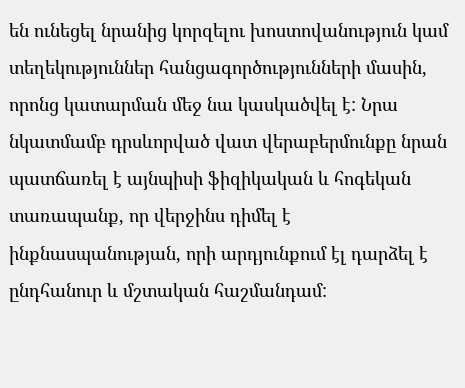են ունեցել նրանից կորզելու խոստովանություն կամ տեղեկություններ հանցագործությունների մասին, որոնց կատարման մեջ նա կասկածվել է: Նրա նկատմամբ դրսևորված վատ վերաբերմունքը նրան պատճառել է այնպիսի ֆիզիկական և հոգեկան տառապանք, որ վերջինս դիմել է ինքնասպանության, որի արդյունքում էլ դարձել է ընդհանուր և մշտական հաշմանդամ: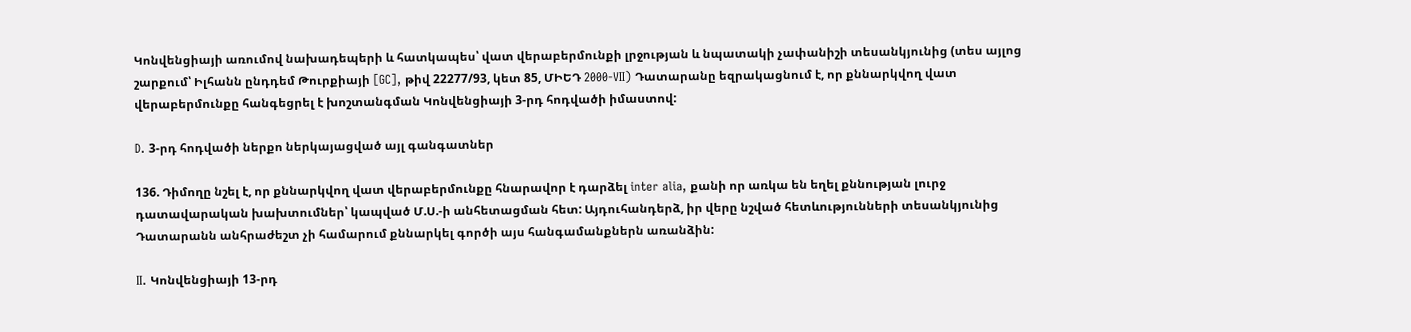Կոնվենցիայի առումով նախադեպերի և հատկապես՝ վատ վերաբերմունքի լրջության և նպատակի չափանիշի տեսանկյունից (տես այլոց շարքում՝ Իլհանն ընդդեմ Թուրքիայի [GC], թիվ 22277/93, կետ 85, ՄԻԵԴ 2000‑VII) Դատարանը եզրակացնում է, որ քննարկվող վատ վերաբերմունքը հանգեցրել է խոշտանգման Կոնվենցիայի 3-րդ հոդվածի իմաստով:

D. 3-րդ հոդվածի ներքո ներկայացված այլ գանգատներ

136. Դիմողը նշել է, որ քննարկվող վատ վերաբերմունքը հնարավոր է դարձել inter alia, քանի որ առկա են եղել քննության լուրջ դատավարական խախտումներ՝ կապված Մ.Ս.-ի անհետացման հետ: Այդուհանդերձ, իր վերը նշված հետևությունների տեսանկյունից Դատարանն անհրաժեշտ չի համարում քննարկել գործի այս հանգամանքներն առանձին:

II. Կոնվենցիայի 13-րդ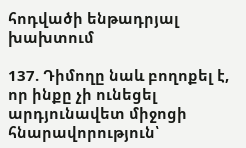հոդվածի ենթադրյալ խախտում

137. Դիմողը նաև բողոքել է, որ ինքը չի ունեցել արդյունավետ միջոցի հնարավորություն՝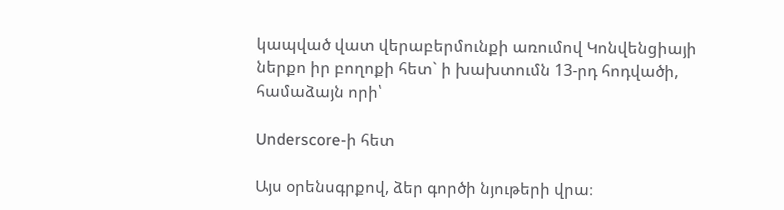կապված վատ վերաբերմունքի առումով Կոնվենցիայի ներքո իր բողոքի հետ` ի խախտումն 13-րդ հոդվածի, համաձայն որի՝

Underscore-ի հետ

Այս օրենսգրքով, ձեր գործի նյութերի վրա։